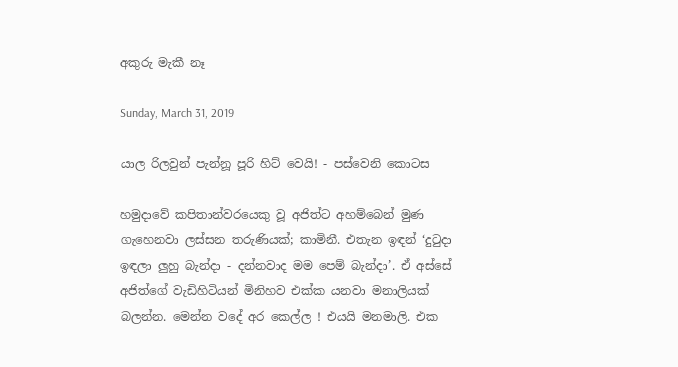අකුරු මැකී නෑ

Sunday, March 31, 2019

යාල රිලවුන් පැන්නූ පූරි හිට් වෙයි! - පස්වෙනි කොටස

හමුදාවේ කපිතාන්වරයෙකු වූ අජිත්ට අහම්බෙන් මුණ ගැහෙනවා ලස්සන තරුණියක්; කාමිනී. එතැන ඉඳන් ‘දුටුදා ඉඳලා ලුහු බැන්දා - දන්නවාද මම පෙම් බැන්දා’. ඒ අස්සේ අජිත්ගේ වැඩිහිටියන් මිනිහව එක්ක යනවා මනාලියක් බලන්න. මෙන්න වදේ අර කෙල්ල ! එයයි මනමාලි. එක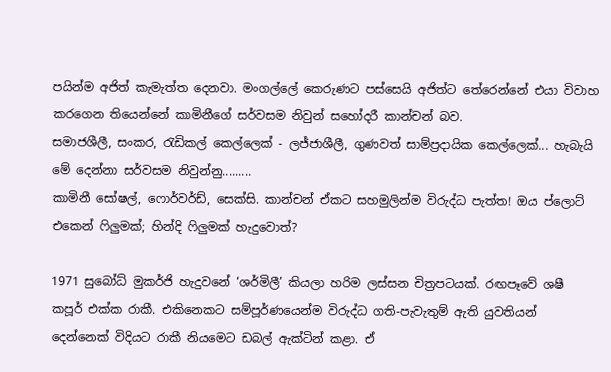පයින්ම අජිත් කැමැත්ත දෙනවා. මංගල්ලේ කෙරුණට පස්සෙයි අජිත්ට තේරෙන්නේ එයා විවාහ කරගෙන තියෙන්නේ කාමිනීගේ සර්වසම නිවුන් සහෝදරී කාන්චන් බව.
සමාජශීලී, සංකර, රැඩිකල් කෙල්ලෙක් - ලජ්ජාශීලී, ගුණවත් සාම්ප්‍රදායික කෙල්ලෙක්... හැබැයි මේ දෙන්නා සර්වසම නිවුන්නු.........
කාමිනී සෝෂල්, ෆොර්වර්ඩ්, සෙක්සි. කාන්චන් ඒකට සහමුලින්ම විරුද්ධ පැත්ත! ඔය ප්ලොට් එකෙන් ෆිලුමක්; හින්දි ෆිලුමක් හැදුවොත්?

1971 සුබෝධ් මුකර්ජි හැදුවනේ ‘ශර්මිලී’ කියලා හරිම ලස්සන චිත්‍රපටයක්. රඟපෑවේ ශෂී කපූර් එක්ක රාකී. එකිනෙකට සම්පූර්ණයෙන්ම විරුද්ධ ගති-පැවැතුම් ඇති යුවතියන් දෙන්නෙක් විදියට රාකී නියමෙට ඩබල් ඇක්ටින් කළා. ඒ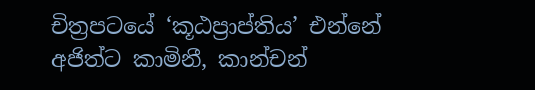චිත්‍රපටයේ ‘කූඨප්‍රාප්තිය’ එන්නේ අජිත්ට කාමිනී, කාන්චන්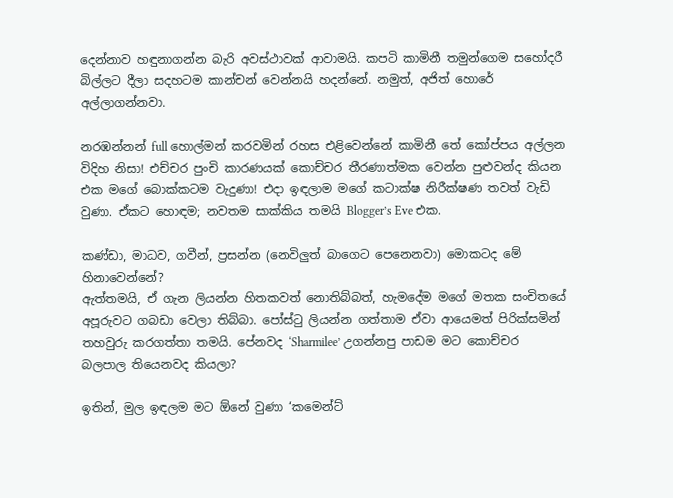දෙන්නාව හඳුනාගන්න බැරි අවස්ථාවක් ආවාමයි. කපටි කාමිනී තමුන්ගෙම සහෝදරී බිල්ලට දීලා සදහටම කාන්චන් වෙන්නයි හදන්නේ. නමුත්, අජිත් හොරේ අල්ලාගන්නවා.

නරඹන්නන් full හොල්මන් කරවමින් රහස එළිවෙන්නේ කාමිනී තේ කෝප්පය අල්ලන විදිහ නිසා! එච්චර පුංචි කාරණයක් කොච්චර තීරණාත්මක වෙන්න පුළුවන්ද කියන එක මගේ බොක්කටම වැදුණා! එදා ඉඳලාම මගේ කටාක්ෂ නිරීක්ෂණ තවත් වැඩි වුණා. ඒකට හොඳම; නවතම සාක්කිය තමයි Blogger’s Eve එක.

කණ්ඩා, මාධව, ගවීන්, ප්‍රසන්න (නෙවිලුත් බාගෙට පෙනෙනවා) මොකටද මේ  හිනාවෙන්නේ?
ඇත්තමයි, ඒ ගැන ලියන්න හිතකවත් නොතිබ්බත්, හැමදේම මගේ මතක සංචිතයේ අපූරුවට ගබඩා වෙලා තිබ්බා. පෝස්ටු ලියන්න ගත්තාම ඒවා ආයෙමත් පිරික්සමින් තහවුරු කරගත්තා තමයි. පේනවද ‘Sharmilee’ උගන්නපු පාඩම මට කොච්චර බලපාල තියෙනවද කියලා?

ඉතින්, මුල ඉඳලම මට ඕනේ වුණා ‘කමෙන්ට්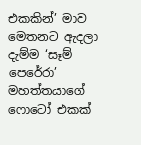එකකින්’ මාව මෙතනට ඇදලා දැම්ම ‘සෑම් පෙරේරා’ මහත්තයාගේ ෆොටෝ එකක්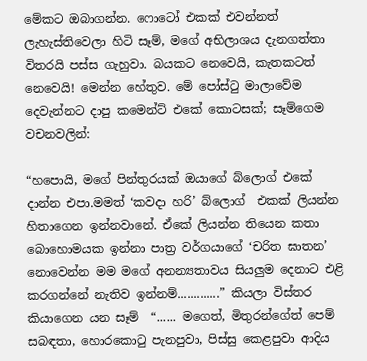මේකට ඔබාගන්න. ෆොටෝ එකක් එවන්නත් ලැහැස්තිවෙලා හිටි සෑම්, මගේ අභිලාශය දැනගත්තා විතරයි පස්ස ගැහුවා. බයකට නෙවෙයි, කැතකටත් නෙවෙයි! මෙන්න හේතුව. මේ පෝස්ටු මාලාවේම දෙවැන්නට දාපු කමෙන්ට් එකේ කොටසක්; සෑම්ගෙම වචනවලින්:

“හපොයි, මගේ පින්තුරයක් ඔයාගේ බ්ලොග් එකේ දාන්න එපා.මමත් ‘කවදා හරි’ බ්ලොග්  එකක් ලියන්න හිතාගෙන ඉන්නවානේ. ඒකේ ලියන්න තියෙන කතා බොහොමයක ඉන්නා පාත්‍ර වර්ගයාගේ ‘චරිත ඝාතන’ නොවෙන්න මම මගේ අනන්‍යතාවය සියලුම දෙනාට එළි කරගන්නේ නැතිව ඉන්නම්.............” කියලා විස්තර කියාගෙන යන සෑම්  “...... මගෙත්, මිතුරන්ගේත් පෙම් සබඳතා, හොරකොටු පැනපුවා, පිස්සු කෙළපුවා ආදිය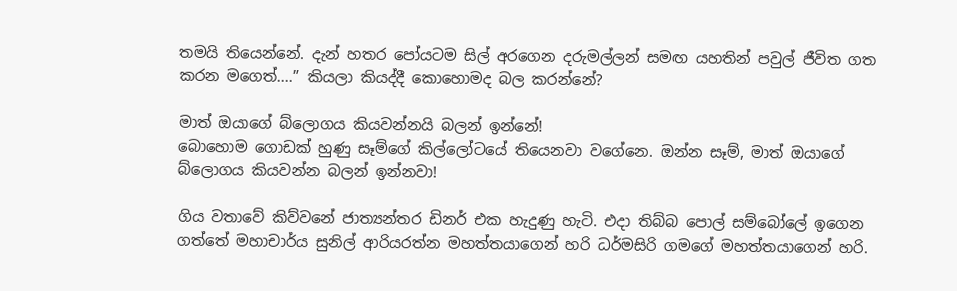තමයි තියෙන්නේ. දැන් හතර පෝයටම සිල් අරගෙන දරුමල්ලන් සමඟ යහතින් පවුල් ජීවිත ගත කරන මගෙත්....” කියලා කියද්දී කොහොමද බල කරන්නේ?

මාත් ඔයාගේ බ්ලොගය කියවන්නයි බලන් ඉන්නේ!
බොහොම ගොඩක් හුණු සෑම්ගේ කිල්ලෝටයේ තියෙනවා වගේනෙ. ඔන්න සෑම්, මාත් ඔයාගේ බ්ලොගය කියවන්න බලන් ඉන්නවා!

ගිය වතාවේ කිව්වනේ ජාත්‍යන්තර ඩිනර් එක හැදුණු හැටි. එදා තිබ්බ පොල් සම්බෝලේ ඉගෙන ගත්තේ මහාචාර්ය සුනිල් ආරියරත්න මහත්තයාගෙන් හරි ධර්මසිරි ගමගේ මහත්තයාගෙන් හරි.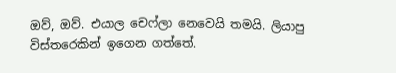ඔව්, ඔව්. එයාල චෙෆ්ලා නෙවෙයි තමයි. ලියාපු විස්තරෙකින් ඉගෙන ගත්තේ.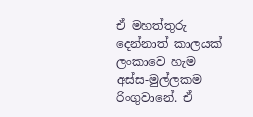ඒ මහත්තුරු දෙන්නාත් කාලයක් ලංකාවෙ හැම අස්ස-මුල්ලකම රිංගුවානේ. ඒ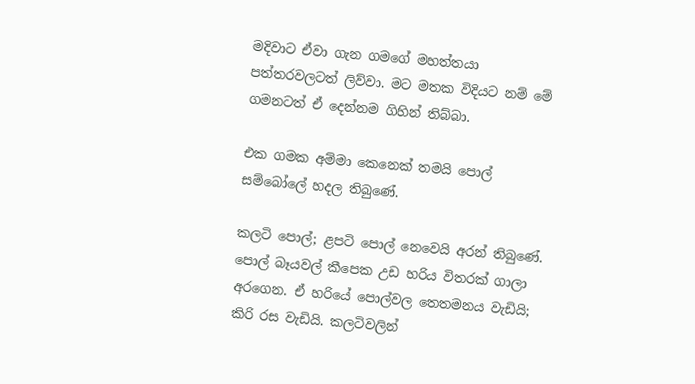මදිවාට ඒවා ගැන ගමගේ මහත්තයා පත්තරවලටත් ලිව්වා. මට මතක විදියට නම් මේ ගමනටත් ඒ දෙන්නම ගිහින් තිබ්බා.

එක ගමක අම්මා කෙනෙක් තමයි පොල් සම්බෝලේ හදල තිබුණේ.

කලටි පොල්; ළපටි පොල් නෙවෙයි අරන් තිබුණේ. පොල් බෑයවල් කීපෙක උඩ හරිය විතරක් ගාලා අරගෙන. ඒ හරියේ පොල්වල තෙතමනය වැඩියි; කිරි රස වැඩියි. කලටිවලින්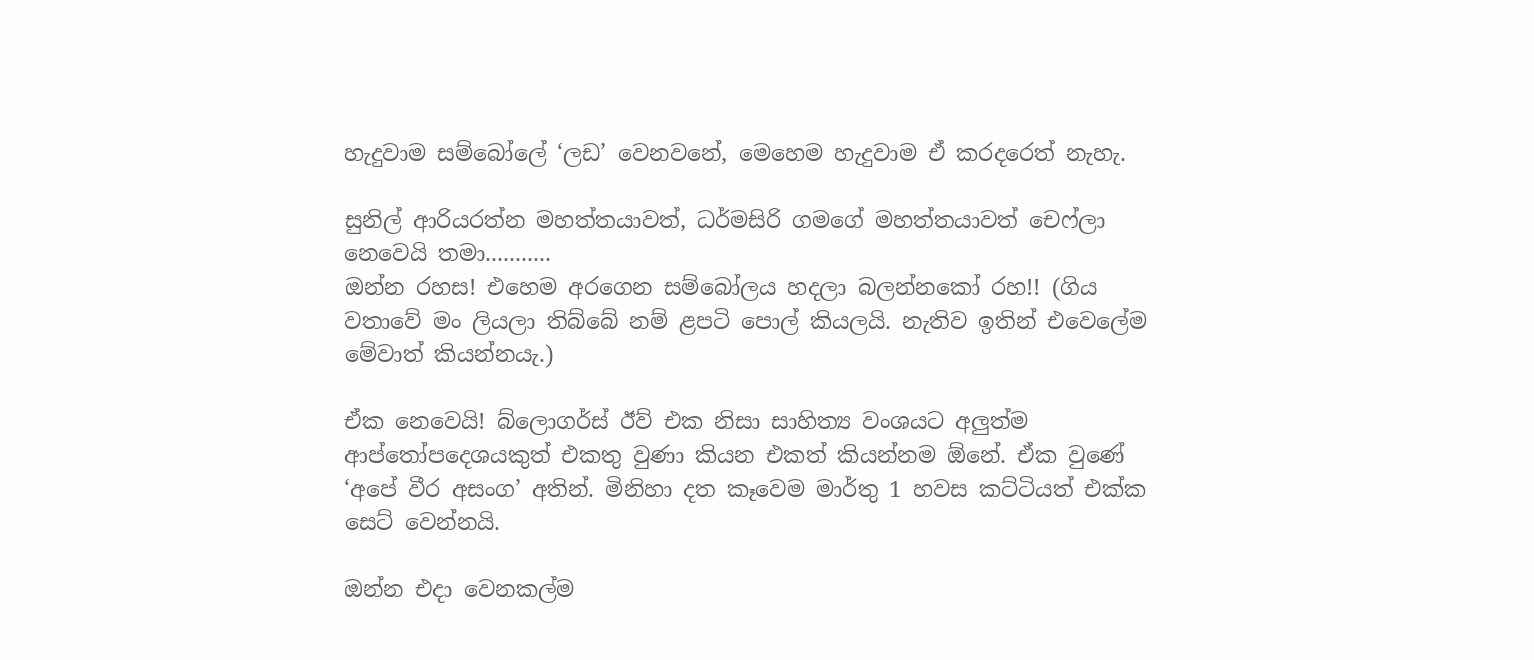හැදුවාම සම්බෝලේ ‘ලඩ’ වෙනවනේ, මෙහෙම හැදුවාම ඒ කරදරෙත් නැහැ.

සුනිල් ආරියරත්න මහත්තයාවත්, ධර්මසිරි ගමගේ මහත්තයාවත් චෙෆ්ලා නෙවෙයි තමා...........
ඔන්න රහස! එහෙම අරගෙන සම්බෝලය හදලා බලන්නකෝ රහ!! (ගිය වතාවේ මං ලියලා තිබ්බේ නම් ළපටි පොල් කියලයි. නැතිව ඉතින් එවෙලේම මේවාත් කියන්නයැ.)

ඒක නෙවෙයි! බ්ලොගර්ස් ඊව් එක නිසා සාහිත්‍ය වංශයට අලුත්ම ආප්තෝපදෙශයකුත් එකතු වුණා කියන එකත් කියන්නම ඕනේ. ඒක වුණේ ‘අපේ වීර අසංග’ අතින්. මිනිහා දත කෑවෙම මාර්තු 1 හවස කට්ටියත් එක්ක සෙට් වෙන්නයි.

ඔන්න එදා වෙනකල්ම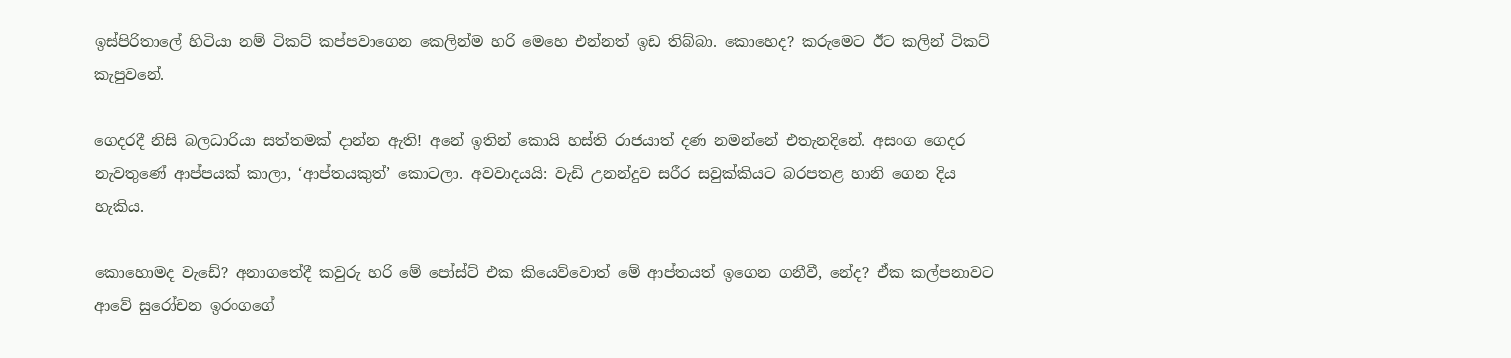ඉස්පිරිතාලේ හිටියා නම් ටිකට් කප්පවාගෙන කෙලින්ම හරි මෙහෙ එන්නත් ඉඩ තිබ්බා. කොහෙද? කරුමෙට ඊට කලින් ටිකට් කැපුවනේ.

ගෙදරදී නිසි බලධාරියා සත්තමක් දාන්න ඇති! අනේ ඉතින් කොයි හස්ති රාජයාත් දණ නමන්නේ එතැනදිනේ. අසංග ගෙදර නැවතුණේ ආප්පයක් කාලා, ‘ආප්තයකුත්’ කොටලා. අවවාදයයි: වැඩි උනන්දුව සරීර සවුක්කියට බරපතළ හානි ගෙන දිය හැකිය.

කොහොමද වැඩේ? අනාගතේදී කවුරු හරි මේ පෝස්ට් එක කියෙව්වොත් මේ ආප්තයත් ඉගෙන ගනීවී, නේද? ඒක කල්පනාවට ආවේ සුරෝචන ඉරංගගේ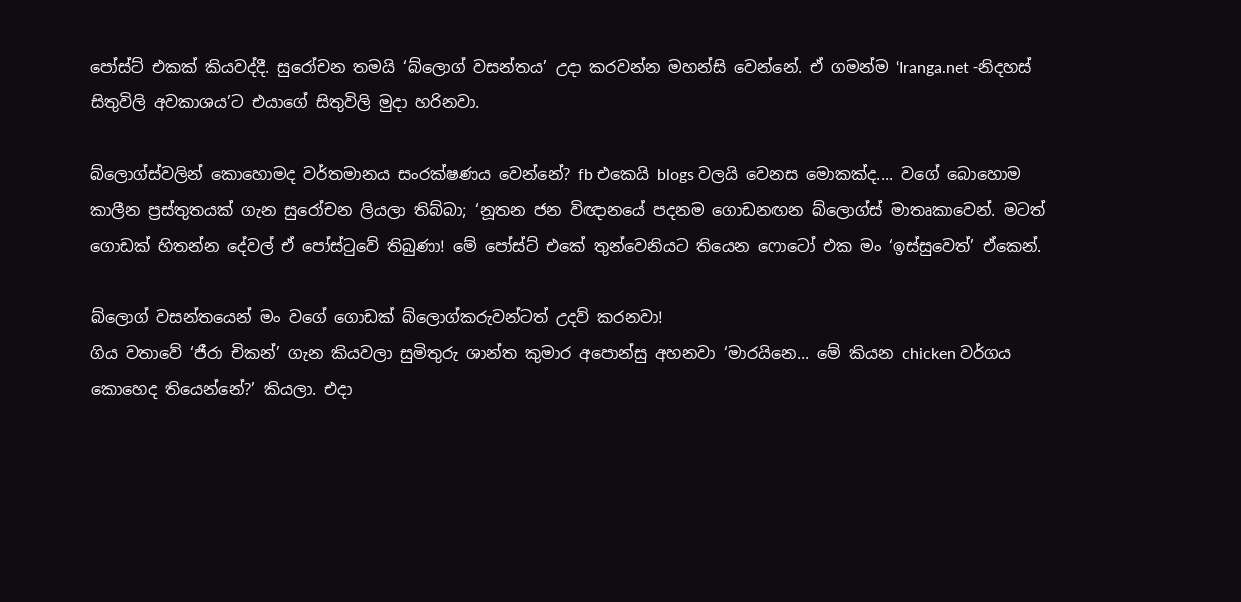පෝස්ට් එකක් කියවද්දී. සුරෝචන තමයි ‘බ්ලොග් වසන්තය’ උදා කරවන්න මහන්සි වෙන්නේ. ඒ ගමන්ම ‘Iranga.net -නිදහස් සිතුවිලි අවකාශය’ට එයාගේ සිතුවිලි මුදා හරිනවා.

බ්ලොග්ස්වලින් කොහොමද වර්තමානය සංරක්ෂණය වෙන්නේ? fb එකෙයි blogs වලයි වෙනස මොකක්ද.... වගේ බොහොම කාලීන ප්‍රස්තුතයක් ගැන සුරෝචන ලියලා තිබ්බා; ‘නූතන ජන විඥානයේ පදනම ගොඩනඟන බ්ලොග්ස් මාතෘකාවෙන්. මටත් ගොඩක් හිතන්න දේවල් ඒ පෝස්ටුවේ තිබුණා! මේ පෝස්ට් එකේ තුන්වෙනියට තියෙන ෆොටෝ එක මං ‘ඉස්සුවෙත්’ ඒකෙන්.

බ්ලොග් වසන්තයෙන් මං වගේ ගොඩක් බ්ලොග්කරුවන්ටත් උදව් කරනවා!
ගිය වතාවේ ‘ජීරා චිකන්’ ගැන කියවලා සුමිතුරු ශාන්ත කුමාර අපොන්සු අහනවා ‘මාරයිනෙ... මේ කියන chicken වර්ගය කොහෙද තියෙන්නේ?’ කියලා. එදා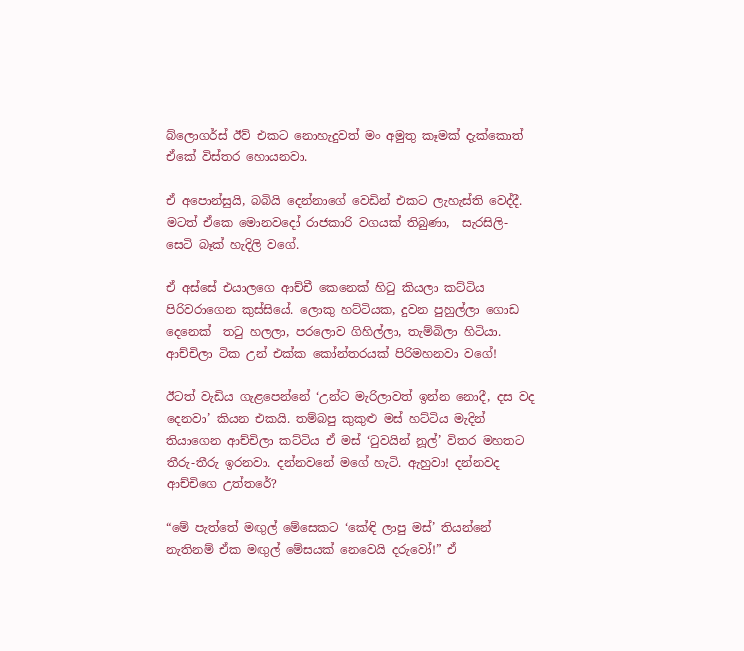බ්ලොගර්ස් ඊව් එකට නොහැදුවත් මං අමුතු කෑමක් දැක්කොත් ඒකේ විස්තර හොයනවා.

ඒ අපොන්සුයි, බබියි දෙන්නාගේ වෙඩින් එකට ලැහැස්ති වෙද්දී. මටත් ඒකෙ මොනවදෝ රාජකාරි වගයක් තිබුණා,  සැරසිලි- සෙටි බෑක් හැදිලි වගේ.

ඒ අස්සේ එයාලගෙ ආච්චී කෙනෙක් හිටු කියලා කට්ටිය පිරිවරාගෙන කුස්සියේ. ලොකු හට්ටියක, දුවන පුහුල්ලා ගොඩ දෙනෙක්  තටු හලලා, පරලොව ගිහිල්ලා, තැම්බිලා හිටියා. ආච්චිලා ටික උන් එක්ක කෝන්තරයක් පිරිමහනවා වගේ!

ඊටත් වැඩිය ගැළපෙන්නේ ‘උන්ට මැරිලාවත් ඉන්න නොදී, දස වද දෙනවා’ කියන එකයි. තම්බපු කුකුළු මස් හට්ටිය මැදින් තියාගෙන ආච්චිලා කට්ටිය ඒ මස් ‘ටුවයින් නූල්’ විතර මහතට තීරු-තීරු ඉරනවා. දන්නවනේ මගේ හැටි. ඇහුවා! දන්නවද ආච්චිගෙ උත්තරේ?

“මේ පැත්තේ මඟුල් මේසෙකට ‘කේඳි ලාපු මස්’ තියන්නේ නැතිනම් ඒක මඟුල් මේසයක් නෙවෙයි දරුවෝ!” ඒ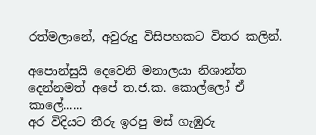රත්මලානේ, අවුරුදු විසිපහකට විතර කලින්.

අපොන්සුයි දෙවෙනි මනාලයා නිශාන්ත දෙන්නමත් අපේ ත.ජ.ක. කොල්ලෝ ඒ කාලේ......
අර විදියට තීරු ඉරපු මස් ගැඹුරු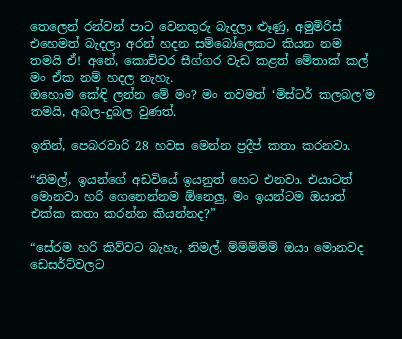තෙලෙන් රන්වන් පාට වෙනතුරු බැදලා ළූණු, අමුමිරිස් එහෙමත් බැදලා අරන් හදන සම්බෝලෙකට කියන නම තමයි ඒ! අනේ, කොච්චර සීග්ගර වැඩ කළත් මේතාක් කල් මං ඒක නම් හදල නැහැ.
ඔහොම කේඳි ලන්න මේ මං? මං තවමත් ‘මිස්ටර් කලබල’ම තමයි, අබල-දුබල වුණත්.

ඉතින්, පෙබරවාරි 28 හවස මෙන්න ප්‍රදීප් කතා කරනවා.

“නිමල්, ඉයන්ගේ අඩවියේ ඉයනුත් හෙට එනවා. එයාටත් මොනවා හරි ගෙනෙන්නම ඕනෙලු. මං ඉයන්ටම ඔයාත් එක්ක කතා කරන්න කියන්නද?”

“සේරම හරි කිව්වට බැහැ, නිමල්. ම්ම්ම්ම්ම් ඔයා මොනවද ඩෙසර්ට්වලට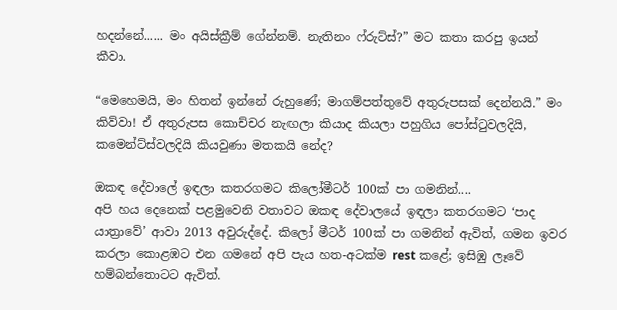හදන්නේ...... මං අයිස්ක්‍රීම් ගේන්නම්. නැතිනං ෆ්රුට්ස්?” මට කතා කරපු ඉයන් කීවා.

“මෙහෙමයි, මං හිතන් ඉන්නේ රුහුණේ; මාගම්පත්තුවේ අතුරුපසක් දෙන්නයි.” මං කිව්වා! ඒ අතුරුපස කොච්චර නැඟලා කියාද කියලා පහුගිය පෝස්ටුවලදියි,  කමෙන්ට්ස්වලදියි කියවුණා මතකයි නේද?

ඔකඳ දේවාලේ ඉඳලා කතරගමට කිලෝමීටර් 100ක් පා ගමනින්....
අපි හය දෙනෙක් පළමුවෙනි වතාවට ඔකඳ දේවාලයේ ඉඳලා කතරගමට ‘පාද යාත්‍රාවේ’ ආවා 2013 අවුරුද්දේ. කිලෝ මීටර් 100ක් පා ගමනින් ඇවිත්, ගමන ඉවර කරලා කොළඹට එන ගමනේ අපි පැය හත-අටක්ම rest කළේ; ඉසිඹු ලෑවේ හම්බන්තොටට ඇවිත්.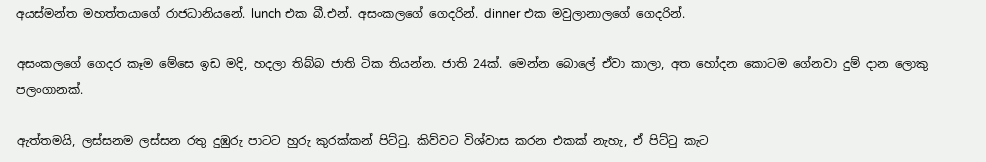අයස්මන්ත මහත්තයාගේ රාජධානියනේ. lunch එක බී.එන්. අසංකලගේ ගෙදරින්. dinner එක මවුලානාලගේ ගෙදරින්.

අසංකලගේ ගෙදර කෑම මේසෙ ඉඩ මදි, හදලා තිබ්බ ජාති ටික තියන්න. ජාති 24ක්. මෙන්න බොලේ ඒවා කාලා, අත හෝදන කොටම ගේනවා දුම් දාන ලොකු පලංගානක්.

ඇත්තමයි, ලස්සනම ලස්සන රතු දුඹුරු පාටට හුරු කුරක්කන් පිට්ටු. කිව්වට විශ්වාස කරන එකක් නැහැ, ඒ පිට්ටු කැට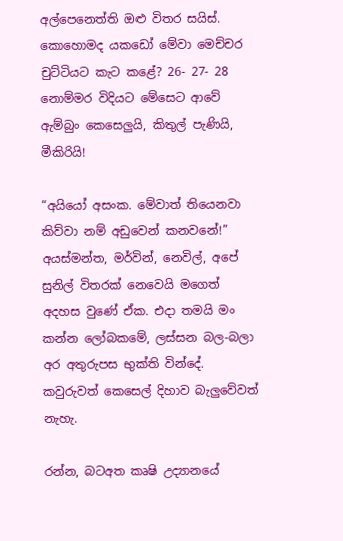අල්පෙනෙත්ති ඔළු විතර සයිස්. කොහොමද යකඩෝ මේවා මෙච්චර චුට්ටියට කැට කළේ? 26- 27- 28 නොම්මර විදියට මේසෙට ආවේ ඇම්බුං කෙසෙලුයි, කිතුල් පැණියි, මීකිරියි!

“අයියෝ අසංක. මේවාත් තියෙනවා කිව්වා නම් අඩුවෙන් කනවනේ!” අයස්මන්ත, මර්වින්, නෙවිල්, අපේ සුනිල් විතරක් නෙවෙයි මගෙත් අදහස වුණේ ඒක. එදා තමයි මං කන්න ලෝබකමේ, ලස්සන බල-බලා අර අතුරුපස භුක්ති වින්දේ. කවුරුවත් කෙසෙල් දිහාව බැලුවේවත් නැහැ.

රන්න, බටඅත කෘෂි උද්‍යානයේ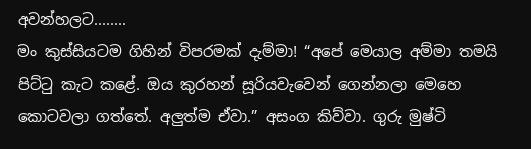අවන්හලට........
මං කුස්සියටම ගිහින් විපරමක් දැම්මා! “අපේ මෙයාල අම්මා තමයි පිට්ටු කැට කළේ. ඔය කුරහන් සූරියවැවෙන් ගෙන්නලා මෙහෙ කොටවලා ගත්තේ. අලුත්ම ඒවා.” අසංග කිව්වා. ගුරු මුෂ්ටි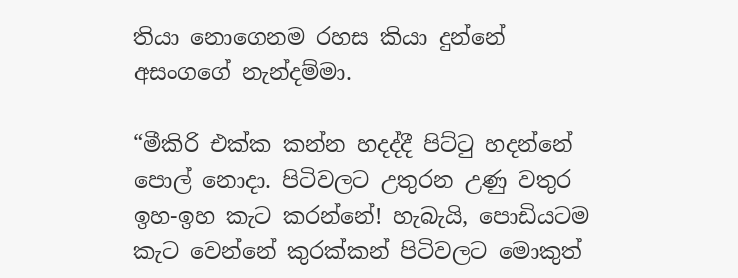තියා නොගෙනම රහස කියා දුන්නේ අසංගගේ නැන්දම්මා.

“මීකිරි එක්ක කන්න හදද්දී පිට්ටු හදන්නේ පොල් නොදා. පිටිවලට උතුරන උණු වතුර ඉහ-ඉහ කැට කරන්නේ! හැබැයි, පොඩියටම කැට වෙන්නේ කුරක්කන් පිටිවලට මොකුත්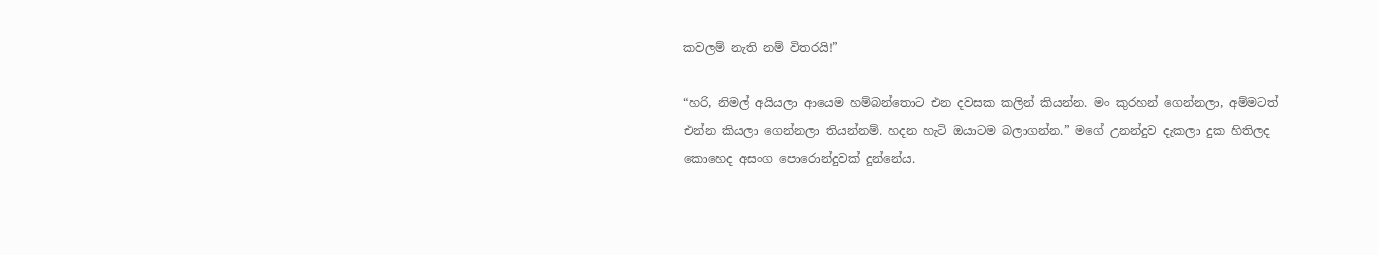කවලම් නැති නම් විතරයි!”

“හරි, නිමල් අයියලා ආයෙම හම්බන්තොට එන දවසක කලින් කියන්න. මං කුරහන් ගෙන්නලා, අම්මටත් එන්න කියලා ගෙන්නලා තියන්නම්. හදන හැටි ඔයාටම බලාගන්න.” මගේ උනන්දුව දැකලා දුක හිතිලද කොහෙද අසංග පොරොන්දුවක් දුන්නේය.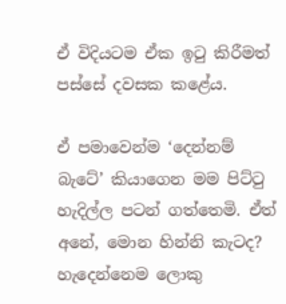ඒ විදියටම ඒක ඉටු කිරීමත් පස්සේ දවසක කළේය.

ඒ පමාවෙන්ම ‘දෙන්නම් බැටේ’ කියාගෙන මම පිට්ටු හැදිල්ල පටන් ගත්තෙමි. ඒත් අනේ, මොන හින්නි කැටද? හැදෙන්නෙම ලොකු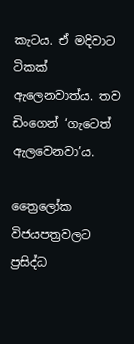කැටය. ඒ මදිවාට ටිකක් ඇලෙනවාත්ය. තව ඩිංගෙන් ‘ගැටෙත් ඇලවෙනවා’ය.

ත්‍රෛලෝක විජයපත්‍රවලට ප්‍රසිද්ධ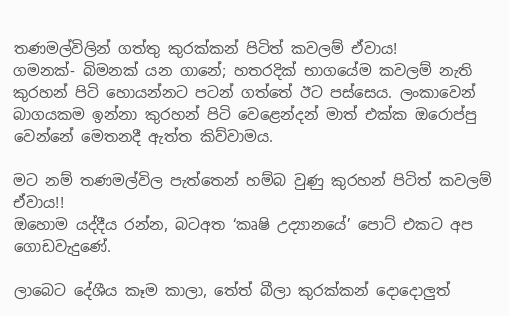තණමල්විලින් ගත්තු කුරක්කන් පිටිත් කවලම් ඒවාය!
ගමනක්- බිමනක් යන ගානේ; හතරදික් භාගයේම කවලම් නැති කුරහන් පිටි හොයන්නට පටන් ගත්තේ ඊට පස්සෙය. ලංකාවෙන් බාගයකම ඉන්නා කුරහන් පිටි වෙළෙන්දන් මාත් එක්ක ඔරොප්පු වෙන්නේ මෙතනදී ඇත්ත කිව්වාමය.

මට නම් තණමල්විල පැත්තෙන් හම්බ වුණු කුරහන් පිටිත් කවලම් ඒවාය!!
ඔහොම යද්දීය රන්න, බටඅත ‘කෘෂි උද්‍යානයේ’ පොට් එකට අප ගොඩවැදුණේ.

ලාබෙට දේශීය කෑම කාලා, තේත් බීලා කුරක්කන් දොදොලුත්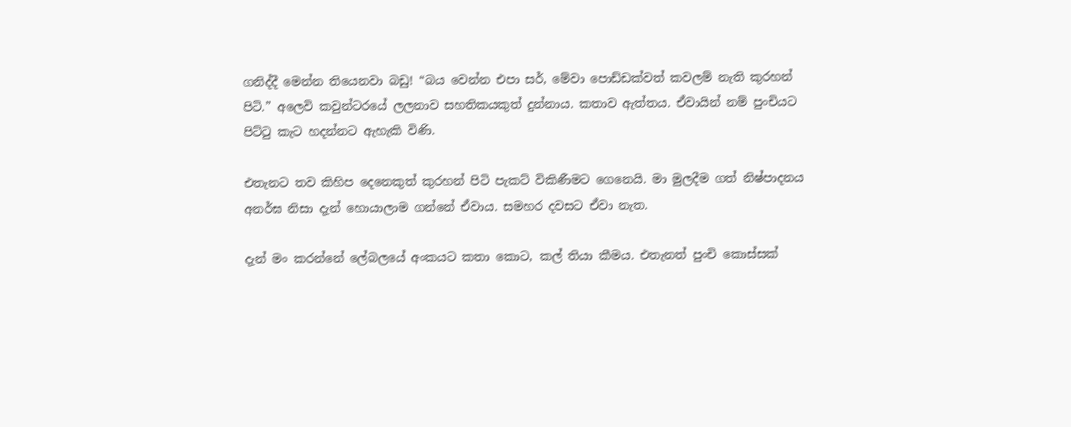ගනිද්දී මෙන්න තියෙනවා බඩු! “බය වෙන්න එපා සර්, මේවා පොඩ්ඩක්වත් කවලම් නැති කුරහන් පිටි.” අලෙවි කවුන්ටරයේ ලලනාව සහතිකයකුත් දුන්නාය. කතාව ඇත්තය. ඒවායින් නම් පුංචියට පිට්ටු කැට හදන්නට ඇහැකි විණි.

එතැනට තව කිහිප දෙනෙකුත් කුරහන් පිටි පැකට් විකිණීමට ගෙනෙයි. මා මුලදීම ගත් නිෂ්පාදනය අනර්ඝ නිසා දැන් හොයාලාම ගන්නේ ඒවාය. සමහර දවසට ඒවා නැත.

දැන් මං කරන්නේ ලේබලයේ අංකයට කතා කොට, කල් තියා කීමය. එතැනත් පුංචි කොස්සක්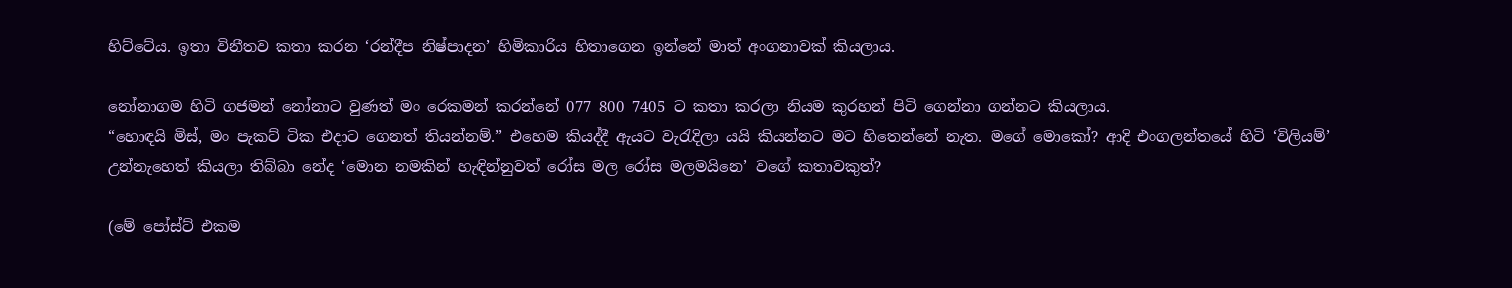හිට්ටේය. ඉතා විනීතව කතා කරන ‘රන්දීප නිෂ්පාදන’ හිමිකාරිය හිතාගෙන ඉන්නේ මාත් අංගනාවක් කියලාය.

නෝනාගම හිටි ගජමන් නෝනාට වුණත් මං රෙකමන් කරන්නේ 077 800 7405 ට කතා කරලා නියම කුරහන් පිටි ගෙන්නා ගන්නට කියලාය.
“හොඳයි මිස්, මං පැකට් ටික එදාට ගෙනත් තියන්නම්.” එහෙම කියද්දී ඇයට වැරැදිලා යයි කියන්නට මට හිතෙන්නේ නැත. මගේ මොකෝ? ආදි එංගලන්තයේ හිටි ‘විලියම්’ උන්නැහෙත් කියලා තිබ්බා නේද ‘මොන නමකින් හැඳින්නුවත් රෝස මල රෝස මලමයිනෙ’ වගේ කතාවකුත්?

(මේ පෝස්ට් එකම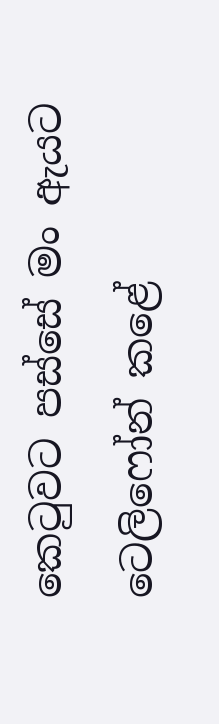කෙටුවට පස්සේ මං ඇයට ටෙලිෆෝන් කළේ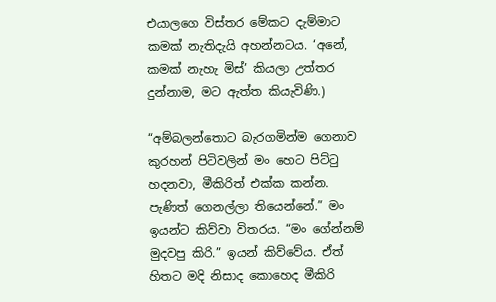එයාලගෙ විස්තර මේකට දැම්මාට කමක් නැතිදැයි අහන්නටය. ‘අනේ, කමක් නැහැ මිස්’ කියලා උත්තර දුන්නාම, මට ඇත්ත කියැවිණි.)

“අම්බලන්තොට බැරගමින්ම ගෙනාව කුරහන් පිටිවලින් මං හෙට පිට්ටු හදනවා, මීකිරිත් එක්ක කන්න. පැණිත් ගෙනල්ලා තියෙන්නේ.” මං ඉයන්ට කිව්වා විතරය. “මං ගේන්නම් මුදවපු කිරි.” ඉයන් කිව්වේය. ඒත් හිතට මදි නිසාද කොහෙද මීකිරි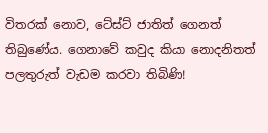විතරක් නොව, ටේස්ට් ජාතිත් ගෙනත් තිබුණේය. ගෙනාවේ කවුද කියා නොදනිතත් පලතුරුත් වැඩම කරවා තිබිණි!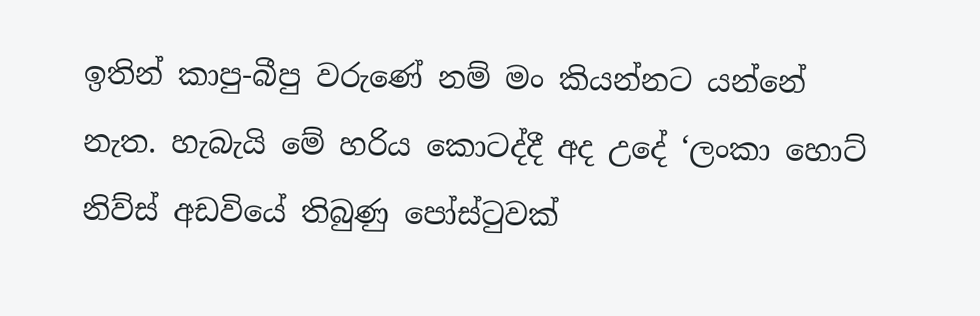ඉතින් කාපු-බීපු වරුණේ නම් මං කියන්නට යන්නේ නැත. හැබැයි මේ හරිය කොටද්දී අද උදේ ‘ලංකා හොට් නිව්ස් අඩවියේ තිබුණු පෝස්ටුවක්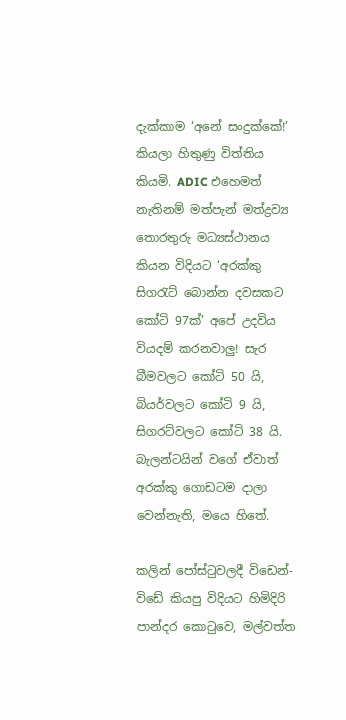දැක්කාම ‘අනේ සංදුක්කේ!’ කියලා හිතුණු විත්තිය කියමි. ADIC එහෙමත් නැතිනම් මත්පැන් මත්ද්‍රව්‍ය තොරතුරු මධ්‍යස්ථානය කියන විදියට ‘අරක්කු සිගරැට් බොන්න දවසකට කෝටි 97ක්’ අපේ උදවිය වියදම් කරනවාලු! සැර බීමවලට කෝටි 50 යි, බියර්වලට කෝටි 9 යි, සිගරට්වලට කෝටි 38 යි. බැලන්ටයින් වගේ ඒවාත් අරක්කු ගොඩටම දාලා වෙන්නැති, මයෙ හිතේ.

කලින් පෝස්ටුවලදී විඩෙන්-විඩේ කියපු විදියට හිමිදිරි පාන්දර කොටුවෙ, මල්වත්ත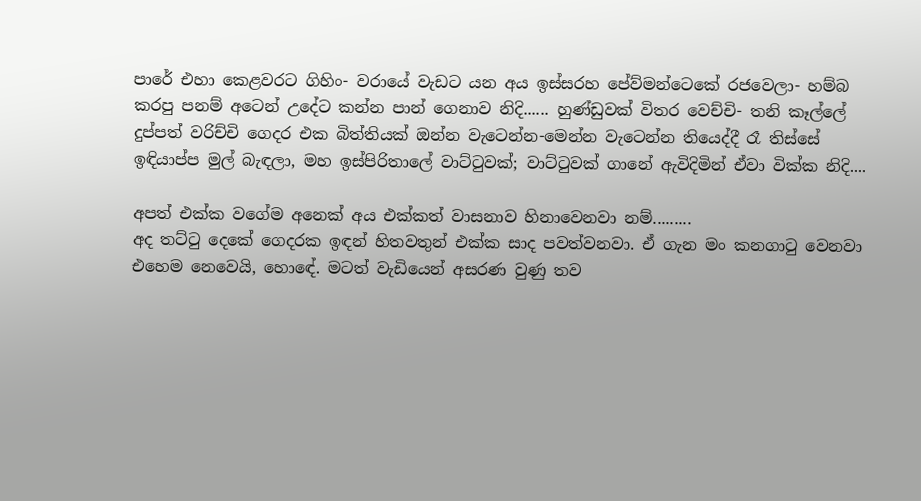පාරේ එහා කෙළවරට ගිහිං- වරායේ වැඩට යන අය ඉස්සරහ පේව්මන්ටෙකේ රජවෙලා- හම්බ කරපු පනම් අටෙන් උදේට කන්න පාන් ගෙනාව නිදි...... හුණ්ඩුවක් විතර වෙච්චි- තනි කෑල්ලේ දුප්පත් වරිච්චි ගෙදර එක බිත්තියක් ඔන්න වැටෙන්න-මෙන්න වැටෙන්න තියෙද්දී රෑ තිස්සේ ඉඳියාප්ප මුල් බැඳලා, මහ ඉස්පිරිතාලේ වාට්ටුවක්; වාට්ටුවක් ගානේ ඇවිදිමින් ඒවා වික්ක නිදි....

අපත් එක්ක වගේම අනෙක් අය එක්කත් වාසනාව හිනාවෙනවා නම්.........
අද තට්ටු දෙකේ ගෙදරක ඉඳන් හිතවතුන් එක්ක සාද පවත්වනවා. ඒ ගැන මං කනගාටු වෙනවා එහෙම නෙවෙයි, හොඳේ. මටත් වැඩියෙන් අසරණ වුණු තව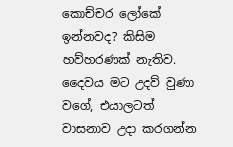කොච්චර ලෝකේ ඉන්නවද? කිසිම හව්හරණක් නැතිව. දෛවය මට උදව් වුණා වගේ, එයාලටත් වාසනාව උදා කරගන්න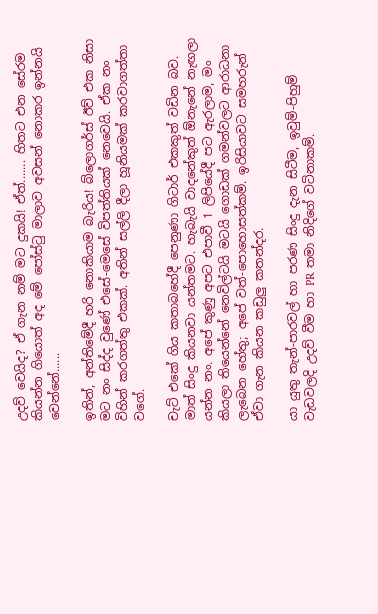උදව් වෙයිද? ඒ ගැන නම් මට දුකයි! ඒත්....... හිතට එන සේරම කියන්න ගියොත් අද මේ පෝස්ටු මාලාව අවසන් නොකර ඉන්නයි වෙන්නේ......

ඉතින්, අන්තිමේදී හරි නොකියාම බැරිය! බ්ලොගර්ස් ඊව් එක නිසා මට නං සිද්ද වුණේ එසේ-මෙසේ විපත්තියක් නෙවෙයි. ඒක නං විහින් කරගත්තු එකක්. අතින් සල්ලි දීලා හූනියමක් කරවාගත්තා වගේ.

චැට් එකේ ගිය කතාබහේදී පෙනුණා ගිටාර් එකකුත් වඩින බව. මාත් සිංදු කියනවා යන්තමට. හැබැයි වාදනේකුත් ඕනැනේ නැඟලා යන්න නං. අපේ කුණු අපට එපාවී 1 ලිපියේදී පට ඇරලාම, මං කියලා තියෙන්නේ නෙවිල්ටයි මටයි ගොඩක් ගමන්වලට ආරාධනා ලැබෙන හේතු; අපේ වත්-පොහොසත්කම්. ඉරිසියාවට සමහරුන් ඒවා ගැන කියන කඩුලු කතන්දර.

යා යුතු තැන්-පාරවල් හා පරණ සිංදු දැන සිටීම, ඉවුම්-පිහුම් වැඩවලදි උදව් වීම හා PR තමා නිදිගේ වටිනාකම්.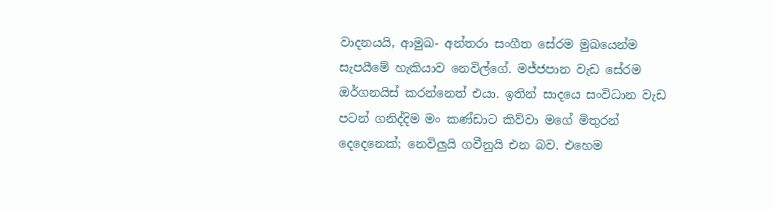වාදනයයි, ආමුඛ- අන්තරා සංගීත සේරම මුඛයෙන්ම සැපයීමේ හැකියාව නෙවිල්ගේ. මජ්ජපාන වැඩ සේරම ඔර්ගනයිස් කරන්නෙත් එයා. ඉතින් සාදයෙ සංවිධාන වැඩ පටන් ගනිද්දිම මං කණ්ඩාට කිව්වා මගේ මිතුරන් දෙදෙනෙක්; නෙවිලුයි ගවීනුයි එන බව. එහෙම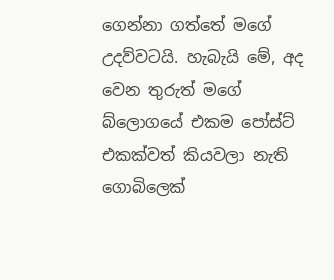ගෙන්නා ගත්තේ මගේ උදව්වටයි. හැබැයි මේ, අද වෙන තුරුත් මගේ බ්ලොගයේ එකම පෝස්ට් එකක්වත් කියවලා නැති ගොබිලෙක්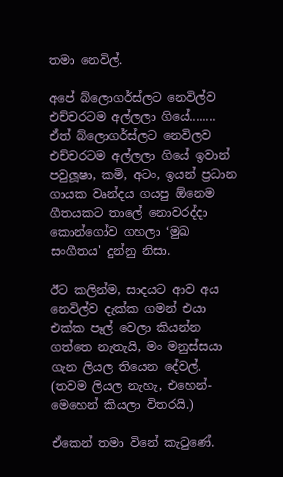තමා නෙවිල්.

අපේ බ්ලොගර්ස්ලට නෙවිල්ව එච්චරටම අල්ලලා ගියේ........
ඒත් බ්ලොගර්ස්ලට නෙවිලව එච්චරටම අල්ලලා ගියේ ඉවාන් පවුලූෂා, කමි, අටං, ඉයන් ප්‍රධාන ගායක වෘන්දය ගයපු ඕනෙම ගීතයකට තාලේ නොවරද්දා කොන්ගෝව ගහලා ‘මුඛ සංගීතය' දුන්නු නිසා.

ඊට කලින්ම, සාදයට ආව අය නෙවිල්ව දැක්ක ගමන් එයා එක්ක පෑල් වෙලා කියන්න ගත්තෙ නැතැයි, මං මනුස්සයා ගැන ලියල තියෙන දේවල්. (තවම ලියල නැහැ, එහෙන්-මෙහෙන් කියලා විතරයි.)

ඒකෙන් තමා විනේ කැටුණේ.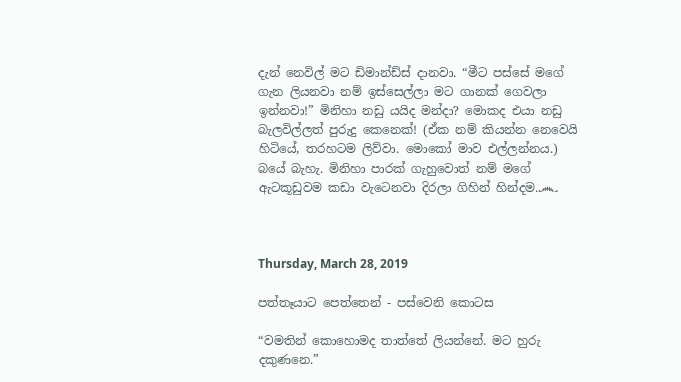දැන් නෙවිල් මට ඩිමාන්ඩ්ස් දානවා. “මීට පස්සේ මගේ ගැන ලියනවා නම් ඉස්සෙල්ලා මට ගානක් ගෙවලා ඉන්නවා!” මිනිහා නඩු යයිද මන්දා? මොකද එයා නඩු බැලවිල්ලත් පුරුදු කෙනෙක්! (ඒක නම් කියන්න නෙවෙයි හිටියේ, තරහටම ලිව්වා. මොකෝ මාව එල්ලන්නය.)  බයේ බැහැ. මිනිහා පාරක් ගැහුවොත් නම් මගේ ඇටකූඩුවම කඩා වැටෙනවා දිරලා ගිහින් හින්දම.෴



Thursday, March 28, 2019

පත්තෑයාට පෙත්තෙන් - පස්වෙනි කොටස

“වමතින් කොහොමද තාත්තේ ලියන්නේ. මට හුරු දකුණනෙ.”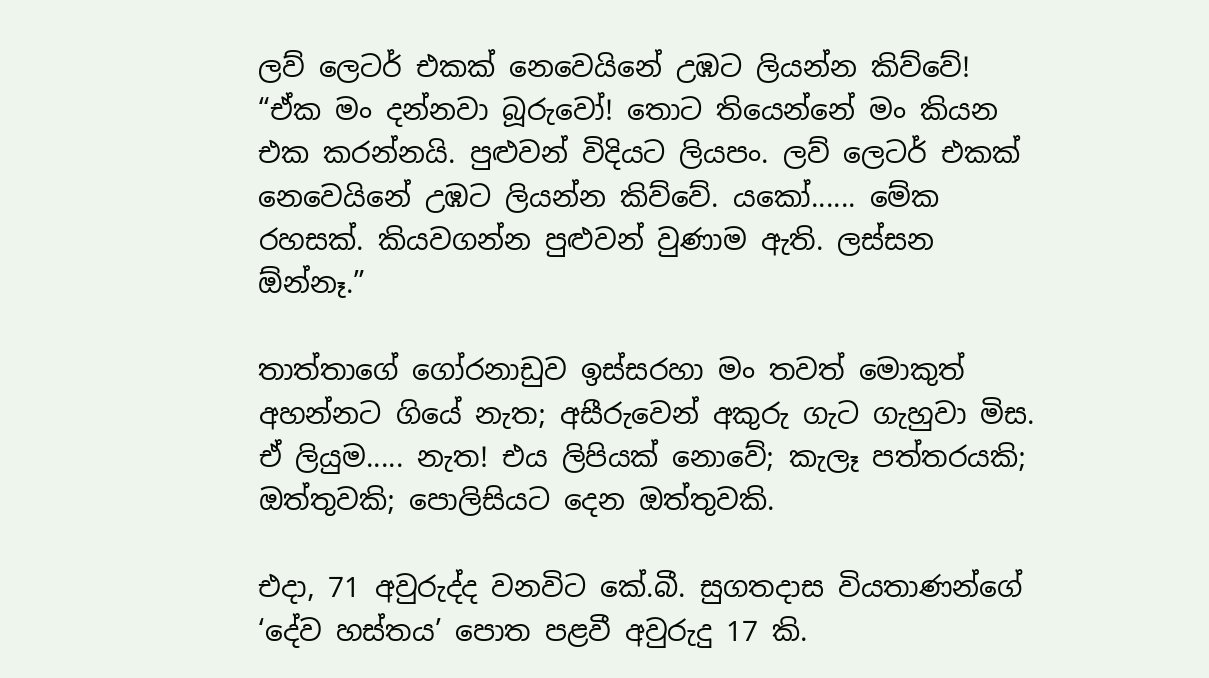ලව් ලෙටර් එකක් නෙවෙයිනේ උඹට ලියන්න කිව්වේ!
“ඒක මං දන්නවා බූරුවෝ! තොට තියෙන්නේ මං කියන එක කරන්නයි. පුළුවන් විදියට ලියපං. ලව් ලෙටර් එකක් නෙවෙයිනේ උඹට ලියන්න කිව්වේ. යකෝ...... මේක රහසක්. කියවගන්න පුළුවන් වුණාම ඇති. ලස්සන ඕන්නෑ.”

තාත්තාගේ ගෝරනාඩුව ඉස්සරහා මං තවත් මොකුත් අහන්නට ගියේ නැත; අසීරුවෙන් අකුරු ගැට ගැහුවා මිස. ඒ ලියුම..... නැත! එය ලිපියක් නොවේ; කැලෑ පත්තරයකි; ඔත්තුවකි; පොලිසියට දෙන ඔත්තුවකි.

එදා, 71 අවුරුද්ද වනවිට කේ.බී. සුගතදාස වියතාණන්ගේ ‘දේව හස්තය’ පොත පළවී අවුරුදු 17 කි.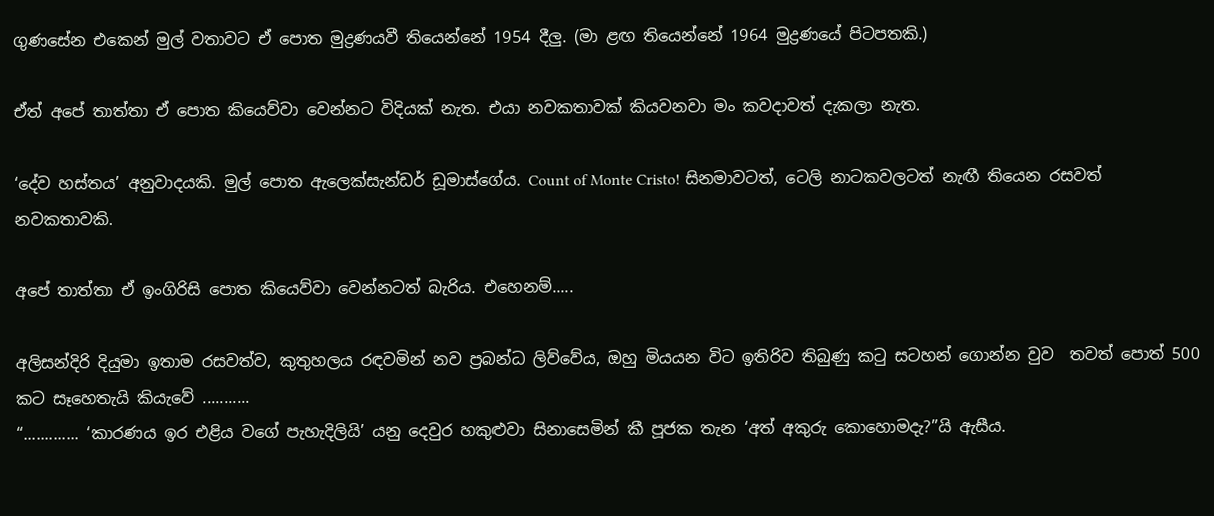ගුණසේන එකෙන් මුල් වතාවට ඒ පොත මුද්‍රණයවී තියෙන්නේ 1954 දීලු. (මා ළඟ තියෙන්නේ 1964 මුද්‍රණයේ පිටපතකි.)

ඒත් අපේ තාත්තා ඒ පොත කියෙව්වා වෙන්නට විදියක් නැත. එයා නවකතාවක් කියවනවා මං කවදාවත් දැකලා නැත.

‘දේව හස්තය’ අනුවාදයකි. මුල් පොත ඇලෙක්සැන්ඩර් ඩූමාස්ගේය. Count of Monte Cristo! සිනමාවටත්, ටෙලි නාටකවලටත් නැඟී තියෙන රසවත් නවකතාවකි.

අපේ තාත්තා ඒ ඉංගිරිසි පොත කියෙව්වා වෙන්නටත් බැරිය. එහෙනම්.....

අලිසන්දිරි දියුමා ඉතාම රසවත්ව, කුතුහලය රඳවමින් නව ප්‍රබන්ධ ලිව්වේය, ඔහු මියයන විට ඉතිරිව තිබුණු කටු සටහන් ගොන්න වුව  තවත් පොත් 500 කට සෑහෙතැයි කියැවේ ...........
“............. ‘කාරණය ඉර එළිය වගේ පැහැදිලියි’ යනු දෙවුර හකුළුවා සිනාසෙමින් කී පූජක තැන ‘අත් අකුරු කොහොමදැ?”යි ඇසීය.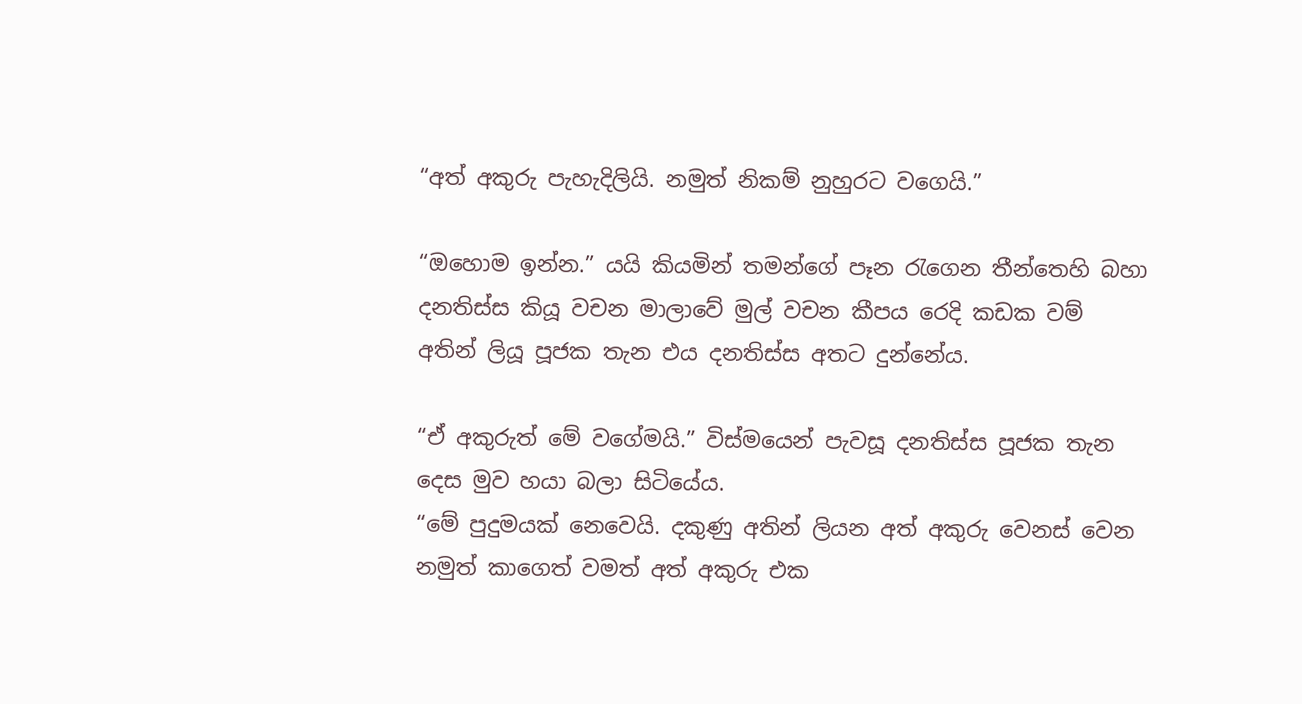“අත් අකුරු පැහැදිලියි. නමුත් නිකම් නුහුරට වගෙයි.”

“ඔහොම ඉන්න.” යයි කියමින් තමන්ගේ පෑන රැගෙන තීන්තෙහි බහා දනතිස්ස කියූ වචන මාලාවේ මුල් වචන කීපය රෙදි කඩක වම් අතින් ලියූ පූජක තැන එය දනතිස්ස අතට දුන්නේය.

“ඒ අකුරුත් මේ වගේමයි.” විස්මයෙන් පැවසූ දනතිස්ස පූජක තැන දෙස මුව හයා බලා සිටියේය.
“මේ පුදුමයක් නෙවෙයි. දකුණු අතින් ලියන අත් අකුරු වෙනස් වෙන නමුත් කාගෙත් වමත් අත් අකුරු එක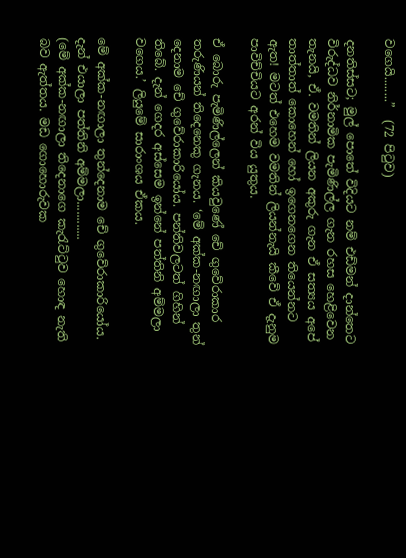වගෙයි........”  (72 පිටුව)

දනතිස්සට; මුල් පොතේ විදියට නම් එඩ්මන් දාන්තෙට විරුද්ධව නිර්නාමික පැමිණිල්ල ගැන රහස හෙළිවෙන තැනයි, ඒ. වමතින් ලියන අකුරු ගැන ඒ සත්‍යය අපේ තාත්තාත් කොහෙන් හෝ ඉගෙනගෙන තියෙන්නට ඇත! මටත් එහෙම වමතින් ලියන්නැයි කීවේ ඒ දැනුම පාවිච්චියට අරන් විය යුතුය.

ඒ බොරු පැමිණිල්ලෙන් කියවුණේ චේ ගුවේරාකාර තරුණියන් තිදෙනෙකු ගැනය. ‘මේ අක්ක-නඟාලා තුන් දෙනාම චේ ගුවේරාකාරියෝය. පන්තිවලටත් ගිහින් තිබේ. දැන් ගෙදර අස්සෙම ඉන්නේ පත්තිනි අම්මලා වගෙය.’ ලියුමේ සාරාංශය ඒකය.

මේ අක්ක-නඟාලා තුන්දෙනාම චේ ගුවේරාකාරියෝය. දැන් එයාලා පත්තිනි අම්මලා............
(මේ අක්ක-නඟාලා තිදෙනාගෙ කැරැට්ටුව හොඳ නැති බව ඇත්තය. මඩ ගොහොරුවක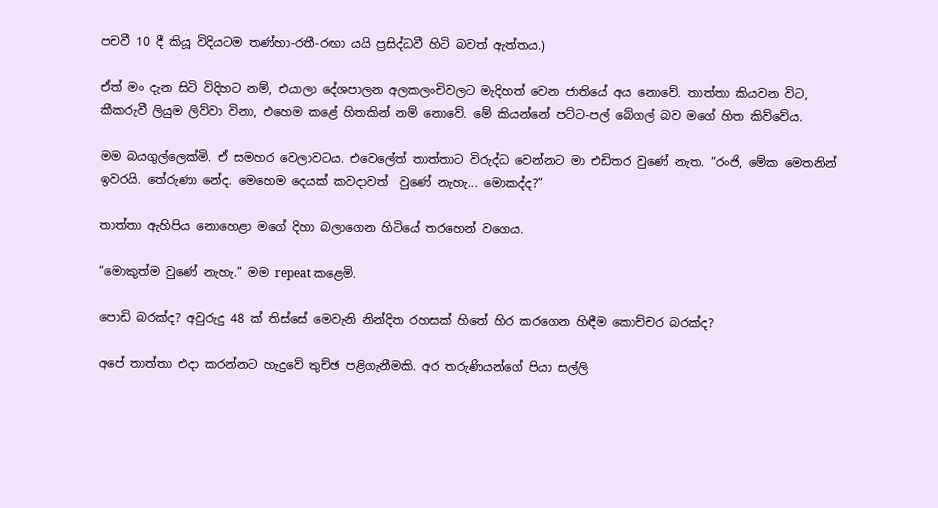පචවී 10 දී කියූ විදියටම තණ්හා-රතී-රඟා යයි ප්‍රසිද්ධවී හිටි බවත් ඇත්තය.)

ඒත් මං දැන සිටි විදිහට නම්, එයාලා දේශපාලන අලකලංචිවලට මැදිහත් වෙන ජාතියේ අය නොවේ. තාත්තා කියවන විට, කීකරුවී ලියුම ලිව්වා විනා, එහෙම කළේ හිතකින් නම් නොවේ. මේ කියන්නේ පට්ට-පල් බේගල් බව මගේ හිත කිව්වේය.

මම බයගුල්ලෙක්මි. ඒ සමහර වෙලාවටය. එවෙලේත් තාත්තාට විරුද්ධ වෙන්නට මා එඩිතර වුණේ නැත. “රංජි, මේක මෙතනින් ඉවරයි. තේරුණා නේද. මෙහෙම දෙයක් කවදාවත්  වුණේ නැහැ... මොකද්ද?”

තාත්තා ඇහිපිය නොහෙළා මගේ දිහා බලාගෙන හිටියේ තරහෙන් වගෙය.

“මොකුත්ම වුණේ නැහැ.” මම repeat කළෙමි.

පොඩි බරක්ද? අවුරුදු 48 ක් තිස්සේ මෙවැනි නින්දිත රහසක් හිතේ හිර කරගෙන හිඳීම කොච්චර බරක්ද?

අපේ තාත්තා එදා කරන්නට හැදුවේ තුච්ඡ පළිගැනීමකි. අර තරුණියන්ගේ පියා සල්ලි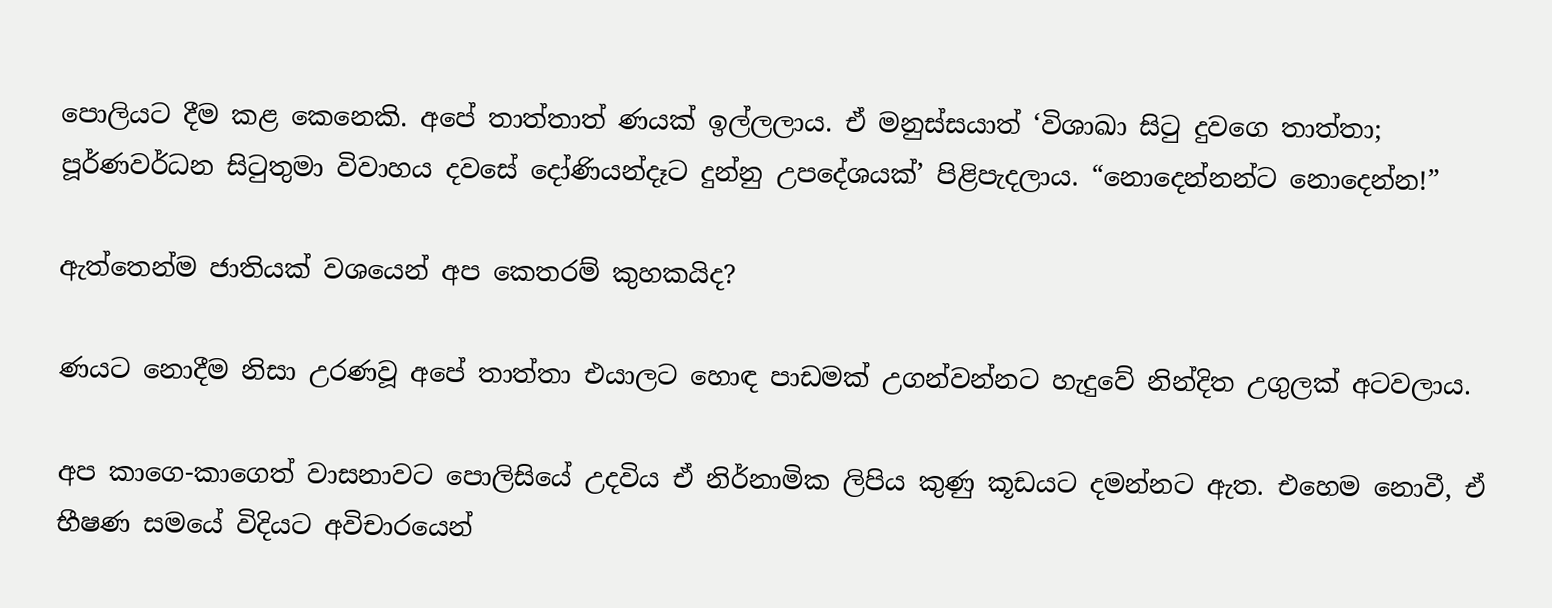පොලියට දීම කළ කෙනෙකි. අපේ තාත්තාත් ණයක් ඉල්ලලාය. ඒ මනුස්සයාත් ‘විශාඛා සිටු දුවගෙ තාත්තා; පූර්ණවර්ධන සිටුතුමා විවාහය දවසේ දෝණියන්දෑට දුන්නු උපදේශයක්’ පිළිපැදලාය. “නොදෙන්නන්ට නොදෙන්න!”

ඇත්තෙන්ම ජාතියක් වශයෙන් අප කෙතරම් කුහකයිද?

ණයට නොදීම නිසා උරණවූ අපේ තාත්තා එයාලට හොඳ පාඩමක් උගන්වන්නට හැදුවේ නින්දිත උගුලක් අටවලාය.

අප කාගෙ-කාගෙත් වාසනාවට පොලිසියේ උදවිය ඒ නිර්නාමික ලිපිය කුණු කූඩයට දමන්නට ඇත. එහෙම නොවී, ඒ භීෂණ සමයේ විදියට අවිචාරයෙන්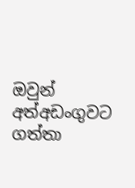ඔවුන් අත්අඩංගුවට ගත්තා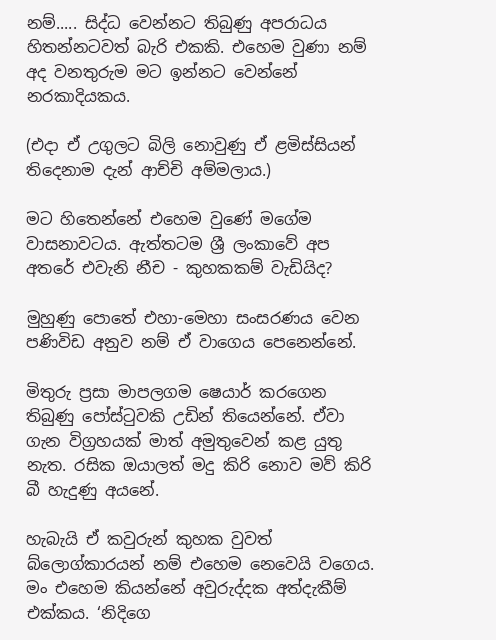නම්..... සිද්ධ වෙන්නට තිබුණු අපරාධය හිතන්නටවත් බැරි එකකි. එහෙම වුණා නම් අද වනතුරුම මට ඉන්නට වෙන්නේ නරකාදියකය.

(එදා ඒ උගුලට බිලි නොවුණු ඒ ළමිස්සියන් තිදෙනාම දැන් ආච්චි අම්මලාය.)

මට හිතෙන්නේ එහෙම වුණේ මගේම වාසනාවටය. ඇත්තටම ශ්‍රී ලංකාවේ අප අතරේ එවැනි නීච - කුහකකම් වැඩියිද?

මුහුණු පොතේ එහා-මෙහා සංසරණය වෙන පණිවිඩ අනුව නම් ඒ වාගෙය පෙනෙන්නේ.

මිතුරු ප්‍රසා මාපලගම ෂෙයාර් කරගෙන තිබුණු පෝස්ටුවකි උඩින් තියෙන්නේ. ඒවා ගැන විග්‍රහයක් මාත් අමුතුවෙන් කළ යුතු නැත. රසික ඔයාලත් මදු කිරි නොව මව් කිරි බී හැදුණු අයනේ.

හැබැයි ඒ කවුරුන් කුහක වුවත් බ්ලොග්කාරයන් නම් එහෙම නෙවෙයි වගෙය. මං එහෙම කියන්නේ අවුරුද්දක අත්දැකීම් එක්කය. ‘නිදිගෙ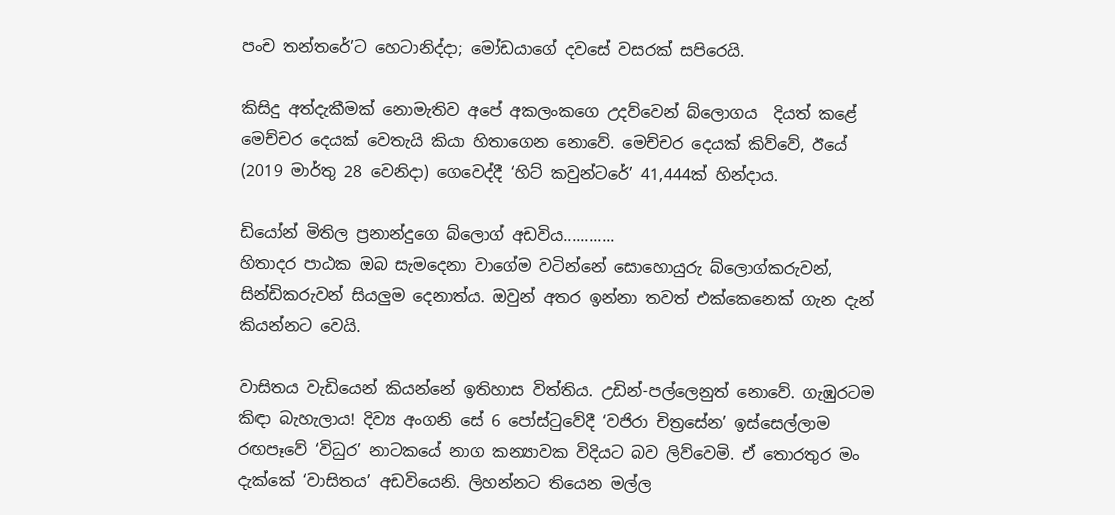පංච තන්තරේ’ට හෙටානිද්දා; මෝඩයාගේ දවසේ වසරක් සපිරෙයි.

කිසිදු අත්දැකීමක් නොමැතිව අපේ අකලංකගෙ උදව්වෙන් බ්ලොගය  දියත් කළේ මෙච්චර දෙයක් වෙතැයි කියා හිතාගෙන නොවේ. මෙච්චර දෙයක් කිව්වේ, ඊයේ (2019 මාර්තු 28 වෙනිදා) ගෙවෙද්දී ‘හිට් කවුන්ටරේ’ 41,444ක් හින්දාය.

ඩියෝන් මිතිල ප්‍රනාන්දුගෙ බ්ලොග් අඩවිය............
හිතාදර පාඨක ඔබ සැමදෙනා වාගේම වටින්නේ සොහොයුරු බ්ලොග්කරුවන්, සින්ඩිකරුවන් සියලුම දෙනාත්ය. ඔවුන් අතර ඉන්නා තවත් එක්කෙනෙක් ගැන දැන් කියන්නට වෙයි.

වාසිතය වැඩියෙන් කියන්නේ ඉතිහාස විත්තිය. උඩින්-පල්ලෙනුත් නොවේ. ගැඹුරටම කිඳා බැහැලාය! දිව්‍ය අංගනි සේ 6 පෝස්ටුවේදී ‘වජිරා චිත්‍රසේන’ ඉස්සෙල්ලාම රඟපෑවේ ‘විධුර’ නාටකයේ නාග කන්‍යාවක විදියට බව ලිව්වෙමි. ඒ තොරතුර මං දැක්කේ ‘වාසිතය’ අඩවියෙනි. ලිහන්නට තියෙන මල්ල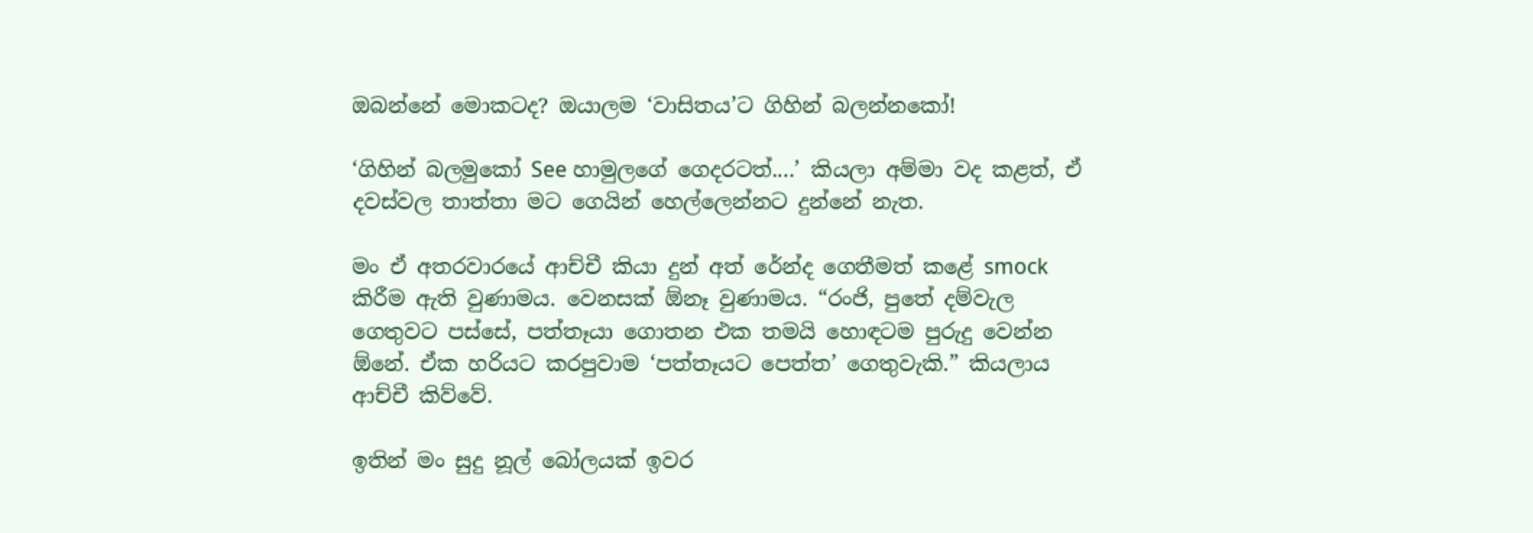ඔබන්නේ මොකටද? ඔයාලම ‘වාසිතය’ට ගිහින් බලන්නකෝ!

‘ගිහින් බලමුකෝ See හාමුලගේ ගෙදරටත්....’ කියලා අම්මා වද කළත්, ඒ දවස්වල තාත්තා මට ගෙයින් හෙල්ලෙන්නට දුන්නේ නැත.

මං ඒ අතරවාරයේ ආච්චී කියා දුන් අත් රේන්ද ගෙතීමත් කළේ smock කිරීම ඇති වුණාමය. වෙනසක් ඕනෑ වුණාමය. “රංජි, පුතේ දම්වැල ගෙතුවට පස්සේ, පත්තෑයා ගොතන එක තමයි හොඳටම පුරුදු වෙන්න ඕනේ. ඒක හරියට කරපුවාම ‘පත්තෑයට පෙත්ත’ ගෙතුවැකි.” කියලාය ආච්චී කිව්වේ.

ඉතින් මං සුදු නූල් බෝලයක් ඉවර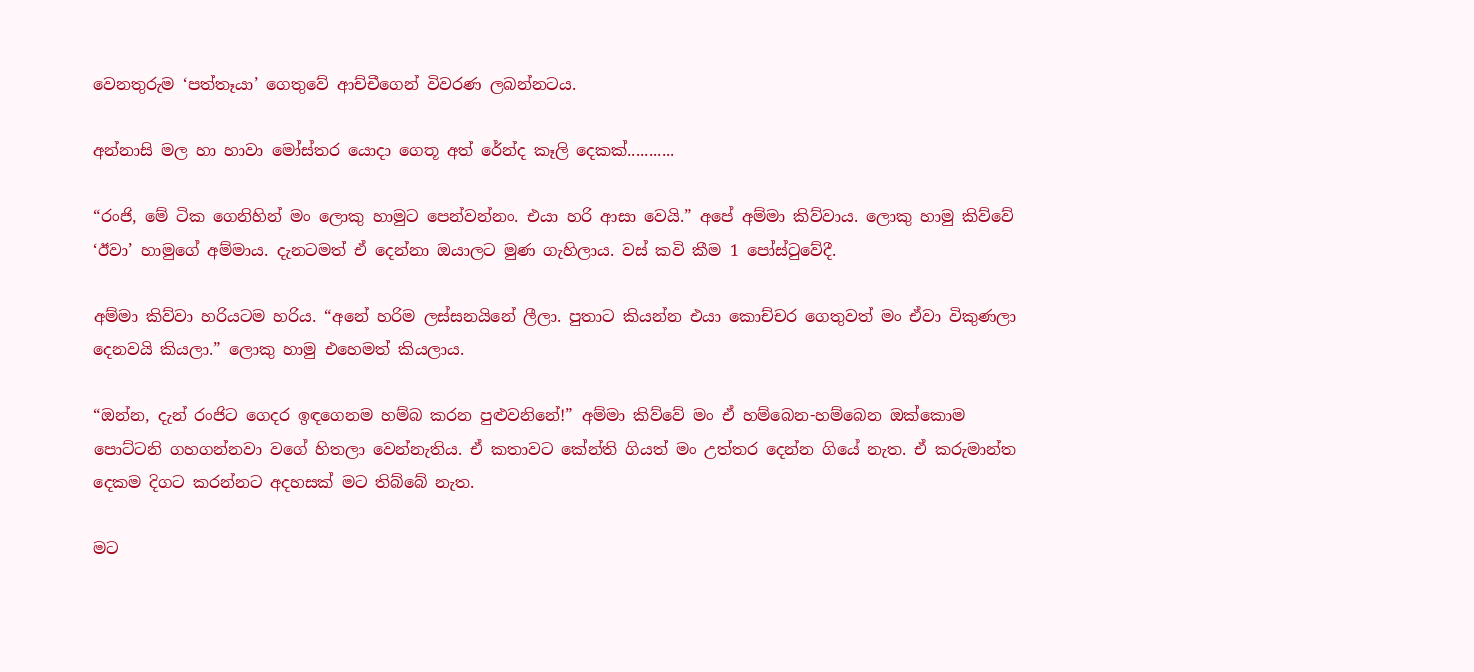වෙනතුරුම ‘පත්තෑයා’ ගෙතුවේ ආච්චීගෙන් විවරණ ලබන්නටය.

අන්නාසි මල හා හාවා මෝස්‌තර යොදා ගෙතූ අත් රේන්ද කෑලි දෙකක්...........

“රංජි, මේ ටික ගෙනිහින් මං ලොකු හාමුට පෙන්වන්නං. එයා හරි ආසා වෙයි.” අපේ අම්මා කිව්වාය. ලොකු හාමු කිව්වේ ‘ඊවා’ හාමුගේ අම්මාය. දැනටමත් ඒ දෙන්නා ඔයාලට මුණ ගැහිලාය. වස් කවි කීම 1 පෝස්ටුවේදී.

අම්මා කිව්වා හරියටම හරිය. “අනේ හරිම ලස්සනයිනේ ලීලා. පුතාට කියන්න එයා කොච්චර ගෙතුවත් මං ඒවා විකුණලා දෙනවයි කියලා.” ලොකු හාමු එහෙමත් කියලාය.

“ඔන්න, දැන් රංජිට ගෙදර ඉඳගෙනම හම්බ කරන පුළුවනිනේ!” අම්මා කිව්වේ මං ඒ හම්බෙන-හම්බෙන ඔක්කොම පොට්ටනි ගහගන්නවා වගේ හිතලා වෙන්නැතිය. ඒ කතාවට කේන්ති ගියත් මං උත්තර දෙන්න ගියේ නැත. ඒ කරුමාන්ත දෙකම දිගට කරන්නට අදහසක් මට තිබ්බේ නැත.

මට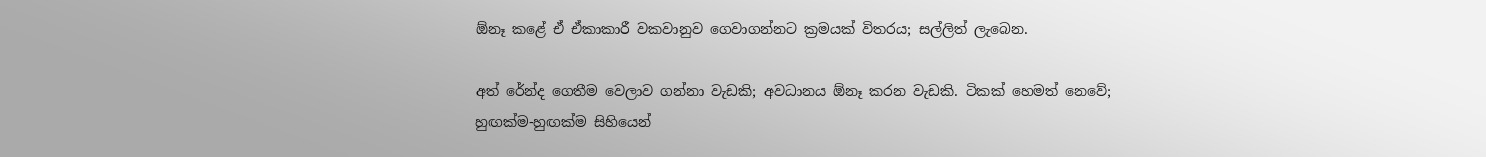ඕනෑ කළේ ඒ ඒකාකාරී වකවානුව ගෙවාගන්නට ක්‍රමයක් විතරය; සල්ලිත් ලැබෙන.

අත් රේන්ද ගෙතීම වෙලාව ගන්නා වැඩකි; අවධානය ඕනෑ කරන වැඩකි. ටිකක් හෙමත් නෙවේ; හුඟක්ම-හුඟක්ම සිහියෙන්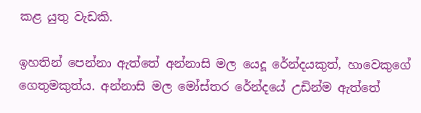කළ යුතු වැඩකි.

ඉහතින් පෙන්නා ඇත්තේ අන්නාසි මල යෙදූ රේන්දයකුත්, හාවෙකුගේ ගෙතුමකුත්ය. අන්නාසි මල මෝස්තර රේන්දයේ උඩින්ම ඇත්තේ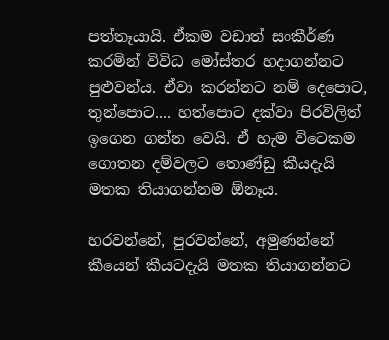පත්තෑයායි. ඒකම වඩාත් සංකීර්ණ කරමින් විවිධ මෝස්‌තර හදාගන්නට පුළුවන්ය. ඒවා කරන්නට නම් දෙපොට, තුන්පොට.... හත්පොට දක්වා පිරවිලිත් ඉගෙන ගන්න වෙයි. ඒ හැම විටෙකම ගොතන දම්වලට තොණ්ඩු කීයදැයි මතක තියාගන්නම ඕනෑය.

හරවන්නේ, පුරවන්නේ, අමුණන්නේ කීයෙන් කීයටදැයි මතක තියාගන්නට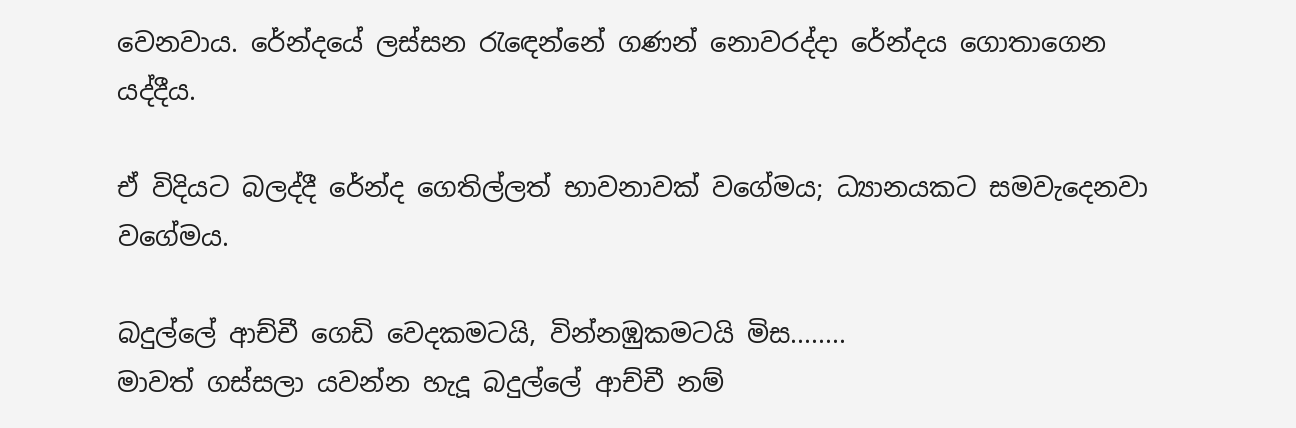වෙනවාය. රේන්දයේ ලස්සන රැඳෙන්නේ ගණන් නොවරද්දා රේන්දය ගොතාගෙන යද්දීය.

ඒ විදියට බලද්දී රේන්ද ගෙතිල්ලත් භාවනාවක් වගේමය; ධ්‍යානයකට සමවැදෙනවා වගේමය.

බදුල්ලේ ආච්චී ගෙඩි වෙදකමටයි, වින්නඹුකමටයි මිස........
මාවත් ගස්සලා යවන්න හැදූ බදුල්ලේ ආච්චී නම්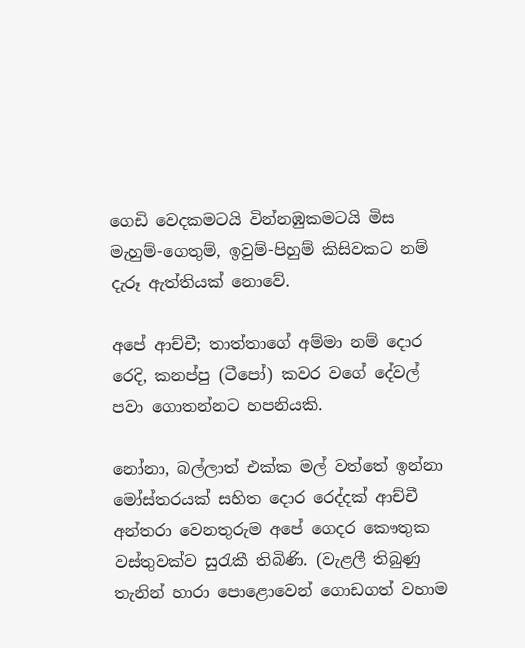ගෙඩි වෙදකමටයි වින්නඹුකමටයි මිස මැහුම්-ගෙතුම්, ඉවුම්-පිහුම් කිසිවකට නම් දැරූ ඇත්තියක් නොවේ.

අපේ ආච්චී; තාත්තාගේ අම්මා නම් දොර රෙදි, කනප්පු (ටීපෝ) කවර වගේ දේවල් පවා ගොතන්නට හපනියකි.

නෝනා, බල්ලාත් එක්ක මල් වත්තේ ඉන්නා මෝස්තරයක් සහිත දොර රෙද්දක් ආච්චී අන්තරා වෙනතුරුම අපේ ගෙදර කෞතුක වස්තුවක්ව සුරැකී තිබිණි. (වැළලී තිබුණු තැනින් හාරා පොළොවෙන් ගොඩගත් වහාම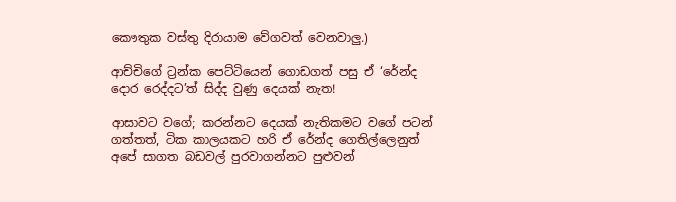කෞතුක වස්තු දිරායාම වේගවත් වෙනවාලු.)

ආච්චිගේ ට්‍රන්ක පෙට්ටියෙන් ගොඩගත් පසු ඒ ‘රේන්ද දොර රෙද්දට’ත් සිද්ද වුණු දෙයක් නැත!

ආසාවට වගේ; කරන්නට දෙයක් නැතිකමට වගේ පටන් ගත්තත්, ටික කාලයකට හරි ඒ රේන්ද ගෙතිල්ලෙනුත් අපේ සාගත බඩවල් පුරවාගන්නට පුළුවන්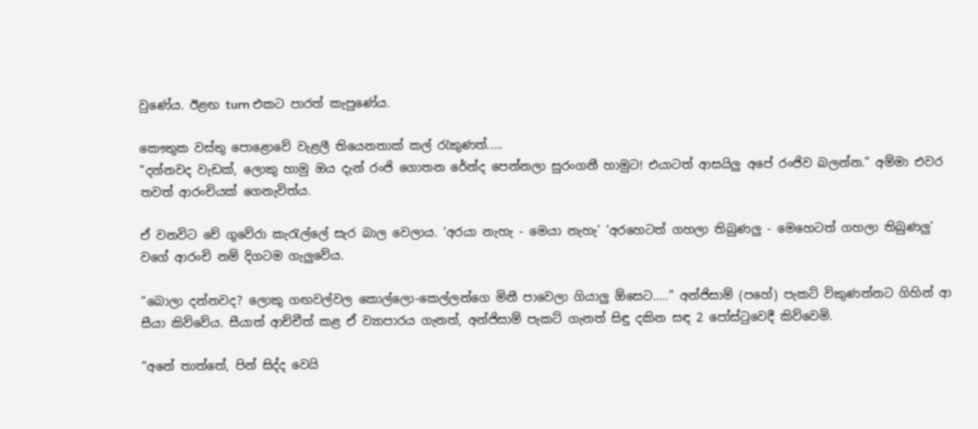වුණේය. ඊළඟ turn එකට පාරත් කැපුණේය.

කෞතුක වස්තු පොළොවේ වැළලී තියෙනතාක් කල් රැකුණත්.....
“දන්නවද වැඩක්, ලොකු හාමු ඔය දැන් රංජි ගොතන රේන්ද පෙන්නලා සුරංගනී හාමුට! එයාටත් ආසයිලු අපේ රංජිව බලන්න.” අම්මා එවර තවත් ආරංචියක් ගෙනැවිත්ය.

ඒ වනවිට චේ ගුවේරා කැරැල්ලේ සැර බාල වෙලාය. ‘අරයා නැහැ - මෙයා නැහැ’ ‘අරහෙටත් ගහලා තිබුණලු - මෙහෙටත් ගහලා තිබුණලු’ වගේ ආරංචි නම් දිගටම ගැලුවේය.

“බොලා දන්නවද? ලොකු ගඟවල්වල කොල්ලො-කෙල්ලන්ගෙ මිනී පාවෙලා ගියාලු ඕසෙට.....” අන්ජිසාම් (පහේ) පැකට් විකුණන්නට ගිහින් ආ සීයා කිව්වේය. සීයාත් ආච්චීත් කළ ඒ ව්‍යාපාරය ගැනත්, අන්ජිසාම් පැකට් ගැනත් සිඳු දකින සඳ 2 පෝස්ටුවෙදී කිව්වෙමි.

“අනේ තාත්තේ, පින් සිද්ද වෙයි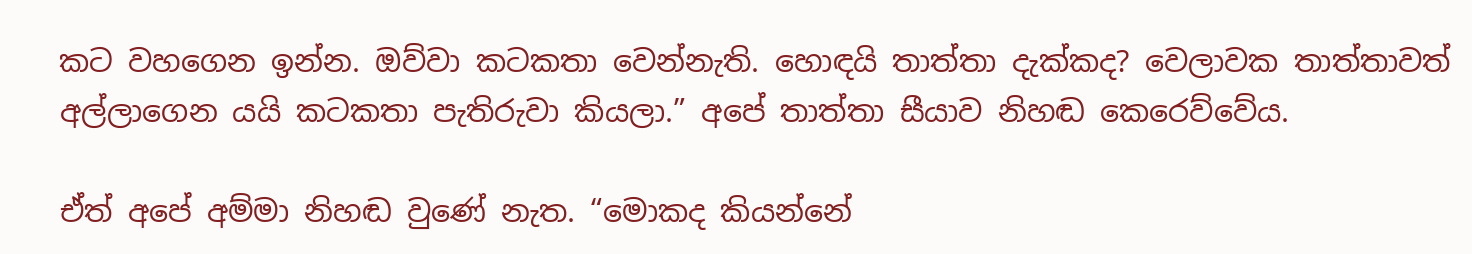කට වහගෙන ඉන්න. ඔව්වා කටකතා වෙන්නැති. හොඳයි තාත්තා දැක්කද? වෙලාවක තාත්තාවත් අල්ලාගෙන යයි කටකතා පැතිරුවා කියලා.” අපේ තාත්තා සීයාව නිහඬ කෙරෙව්වේය.

ඒත් අපේ අම්මා නිහඬ වුණේ නැත. “මොකද කියන්නේ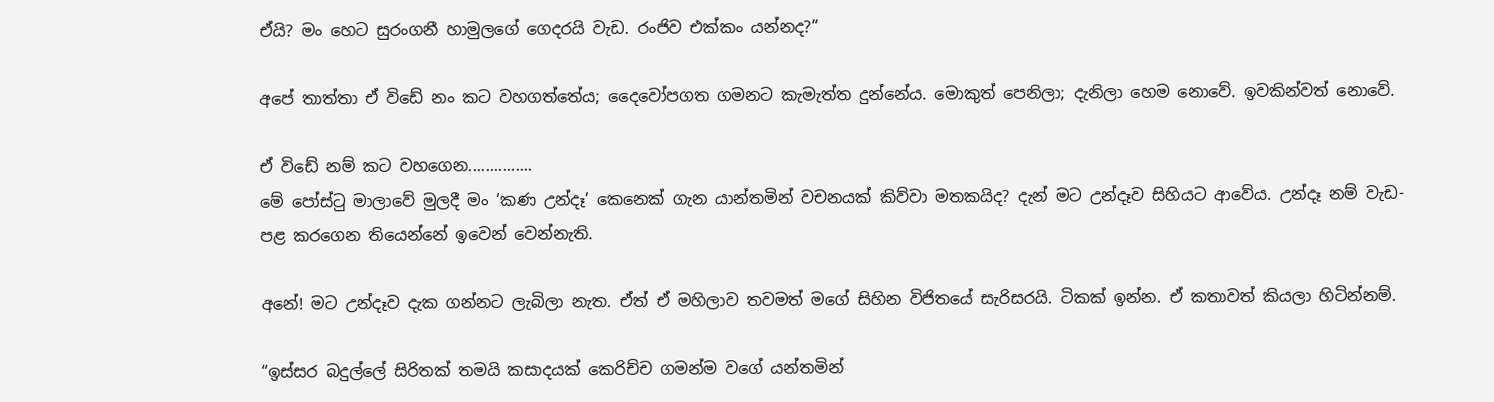ඒයි? මං හෙට සුරංගනී හාමුලගේ ගෙදරයි වැඩ. රංජිව එක්කං යන්නද?”

අපේ තාත්තා ඒ විඩේ නං කට වහගත්තේය; දෛවෝපගත ගමනට කැමැත්ත දුන්නේය. මොකුත් පෙනිලා; දැනිලා හෙම නොවේ. ඉවකින්වත් නොවේ.

ඒ විඩේ නම් කට වහගෙන...............
මේ පෝස්ටු මාලාවේ මුලදී මං ‘කණ උන්දෑ’ කෙනෙක් ගැන යාන්තමින් වචනයක් කිව්වා මතකයිද? දැන් මට උන්දෑව සිහියට ආවේය. උන්දෑ නම් වැඩ-පළ කරගෙන තියෙන්නේ ඉවෙන් වෙන්නැති.

අනේ! මට උන්දෑව දැක ගන්නට ලැබිලා නැත. ඒත් ඒ මහිලාව තවමත් මගේ සිහින විජිතයේ සැරිසරයි. ටිකක් ඉන්න. ඒ කතාවත් කියලා හිටින්නම්.

“ඉස්සර බදුල්ලේ සිරිතක් තමයි කසාදයක් කෙරිච්ච ගමන්ම වගේ යන්තමින්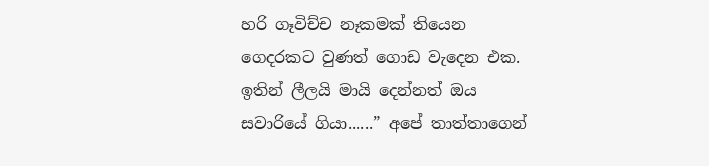හරි ගෑවිච්ච නෑකමක් තියෙන ගෙදරකට වුණත් ගොඩ වැදෙන එක. ඉතින් ලීලයි මායි දෙන්නත් ඔය සවාරියේ ගියා......” අපේ තාත්තාගෙන්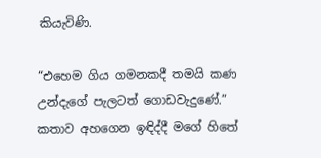කියැවිණි.

“එහෙම ගිය ගමනකදී තමයි කණ උන්දැගේ පැලටත් ගොඩවැදුණේ.” කතාව අහගෙන ඉඳිද්දී මගේ හිතේ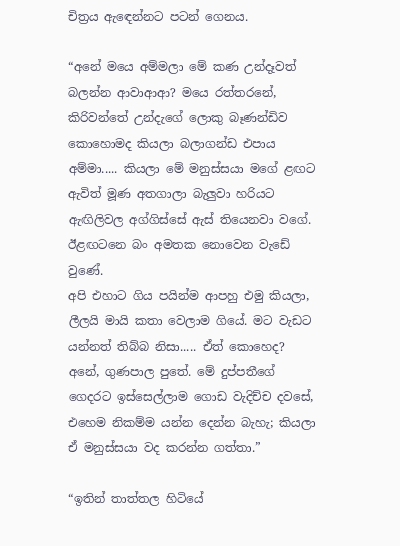චිත්‍රය ඇඳෙන්නට පටන් ගෙනය.

“අනේ මයෙ අම්මලා මේ කණ උන්දෑවත් බලන්න ආවාආආ? මයෙ රත්තරනේ, කිරිවන්තේ උන්දැගේ ලොකු බෑණන්ඩිව කොහොමද කියලා බලාගන්ඩ එපාය අම්මා..... කියලා මේ මනුස්සයා මගේ ළඟට ඇවිත් මූණ අතගාලා බැලුවා හරියට ඇඟිලිවල අග්ගිස්සේ ඇස් තියෙනවා වගේ. ඊළඟටනෙ බං අමතක නොවෙන වැඩේ වුණේ.
අපි එහාට ගිය පයින්ම ආපහු එමු කියලා, ලීලයි මායි කතා වෙලාම ගියේ. මට වැඩට යන්නත් තිබ්බ නිසා..... ඒත් කොහෙද? අනේ, ගුණපාල පුතේ. මේ දුප්පතීගේ ගෙදරට ඉස්සෙල්ලාම ගොඩ වැදිච්ච දවසේ, එහෙම නිකම්ම යන්න දෙන්න බැහැ; කියලා ඒ මනුස්සයා වද කරන්න ගත්තා.”

“ඉතින් තාත්තල හිටියේ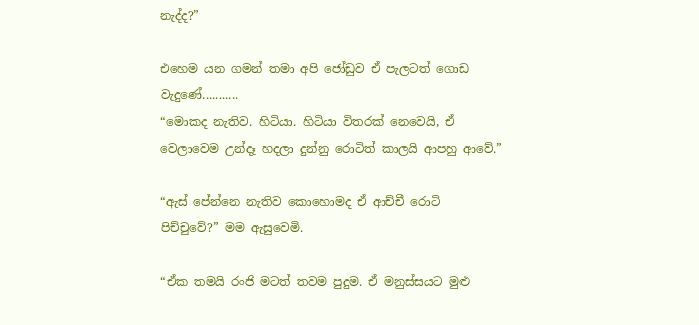නැද්ද?”

එහෙම යන ගමන් තමා අපි ජෝඩුව ඒ පැලටත් ගොඩ වැදුණේ...........
“මොකද නැතිව. හිටියා. හිටියා විතරක් නෙවෙයි, ඒ වෙලාවෙම උන්දෑ හදලා දුන්නු රොටිත් කාලයි ආපහු ආවේ.”

“ඇස් පේන්නෙ නැතිව කොහොමද ඒ ආච්චී රොටි පිච්චුවේ?” මම ඇසුවෙමි.

“ඒක තමයි රංජි මටත් තවම පුදුම. ඒ මනුස්සයට මුළු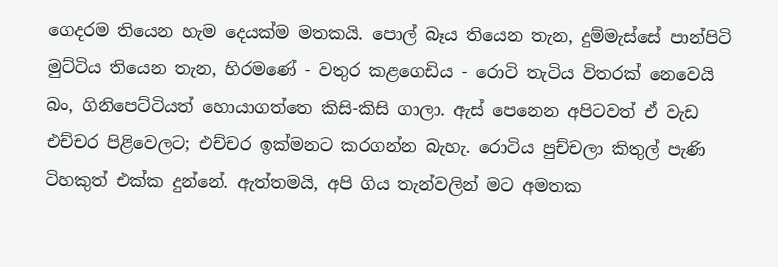ගෙදරම තියෙන හැම දෙයක්ම මතකයි. පොල් බෑය තියෙන තැන, දුම්මැස්සේ පාන්පිටි මුට්ටිය තියෙන තැන, හිරමණේ - වතුර කළගෙඩිය - රොටි තැටිය විතරක් නෙවෙයි බං, ගිනිපෙට්ටියත් හොයාගත්තෙ කිසි-කිසි ගාලා. ඇස් පෙනෙන අපිටවත් ඒ වැඩ එච්චර පිළිවෙලට; එච්චර ඉක්මනට කරගන්න බැහැ. රොටිය පුච්චලා කිතුල් පැණි ටිහකුත් එක්ක දුන්නේ. ඇත්තමයි, අපි ගිය තැන්වලින් මට අමතක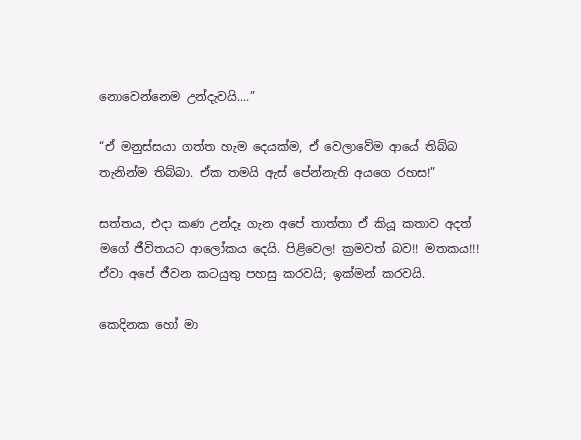නොවෙන්නෙම උන්දැවයි....”

“ඒ මනුස්සයා ගත්ත හැම දෙයක්ම, ඒ වෙලාවේම ආයේ තිබ්බ තැනින්ම තිබ්බා. ඒක තමයි ඇස් පේන්නැති අයගෙ රහස!”

සත්තය, එදා කණ උන්දෑ ගැන අපේ තාත්තා ඒ කියූ කතාව අදත් මගේ ජීවිතයට ආලෝකය දෙයි. පිළිවෙල! ක්‍රමවත් බව!! මතකය!!! ඒවා අපේ ජීවන කටයුතු පහසු කරවයි; ඉක්මන් කරවයි.

කෙදිනක හෝ මා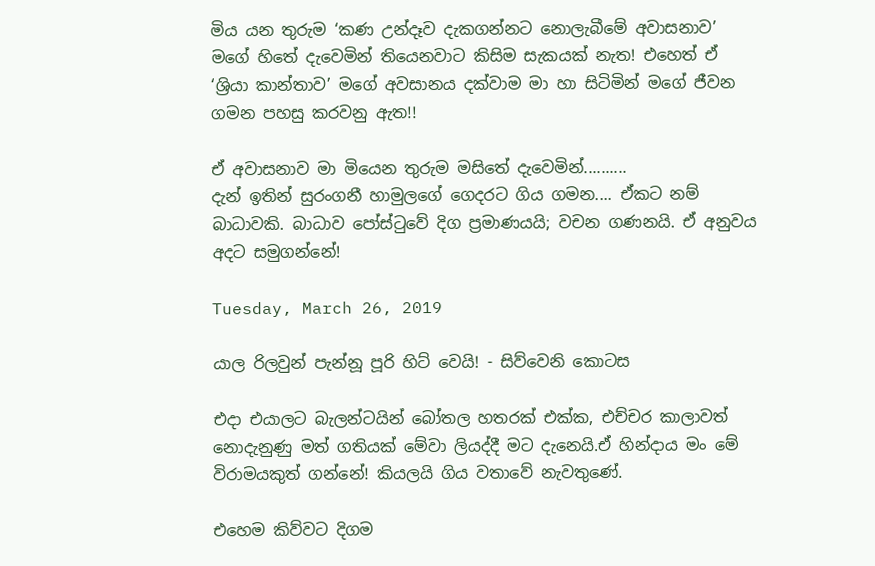මිය යන තුරුම ‘කණ උන්දෑව දැකගන්නට නොලැබීමේ අවාසනාව’ මගේ හිතේ දැවෙමින් තියෙනවාට කිසිම සැකයක් නැත! එහෙත් ඒ ‘ශ්‍රියා කාන්තාව’ මගේ අවසානය දක්වාම මා හා සිටිමින් මගේ ජීවන ගමන පහසු කරවනු ඇත!!

ඒ අවාසනාව මා මියෙන තුරුම මසිතේ දැවෙමින්..........
දැන් ඉතින් සුරංගනී හාමුලගේ ගෙදරට ගිය ගමන.... ඒකට නම් බාධාවකි. බාධාව පෝස්ටුවේ දිග ප්‍රමාණයයි; වචන ගණනයි. ඒ අනුවය අදට සමුගන්නේ!

Tuesday, March 26, 2019

යාල රිලවුන් පැන්නූ පූරි හිට් වෙයි! - සිව්වෙනි කොටස

එදා එයාලට බැලන්ටයින් බෝතල හතරක් එක්ක, එච්චර කාලාවත් නොදැනුණු මත් ගතියක් මේවා ලියද්දී මට දැනෙයි.ඒ හින්දාය මං මේ විරාමයකුත් ගන්නේ! කියලයි ගිය වතාවේ නැවතුණේ.

එහෙම කිව්වට දිගම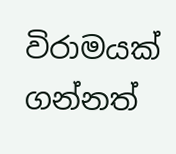විරාමයක් ගන්නත්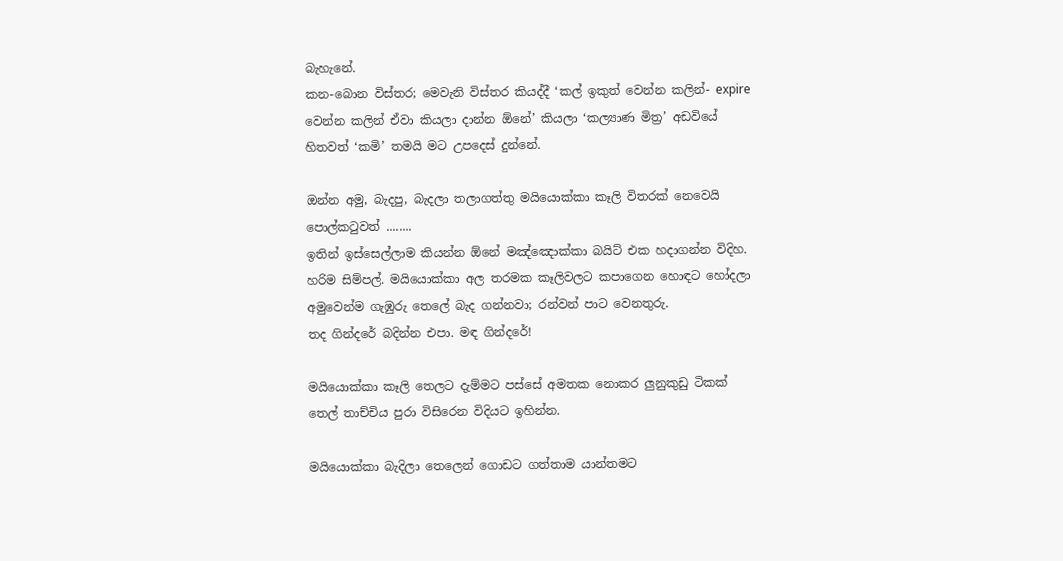බැහැනේ.
කන-බොන විස්තර; මෙවැනි විස්තර කියද්දී ‘කල් ඉකුත් වෙන්න කලින්- expire වෙන්න කලින් ඒවා කියලා දාන්න ඕනේ’ කියලා ‘කල්‍යාණ මිත්‍ර’ අඩවියේ හිතවත් ‘කමි’ තමයි මට උපදෙස් දුන්නේ.

ඔන්න අමු, බැදපු, බැදලා තලාගත්තු මයියොක්කා කෑලි විතරක් නෙවෙයි පොල්කටුවත් ........
ඉතින් ඉස්සෙල්ලාම කියන්න ඕනේ මඤ්ඤොක්කා බයිට් එක හදාගන්න විදිහ. හරිම සිම්පල්. මයියොක්කා අල තරමක කෑලිවලට කපාගෙන හොඳට හෝදලා අමුවෙන්ම ගැඹුරු තෙලේ බැද ගන්නවා; රන්වන් පාට වෙනතුරු.
තද ගින්දරේ බදින්න එපා. මඳ ගින්දරේ!

මයියොක්කා කෑලි තෙලට දැම්මට පස්සේ අමතක නොකර ලුනුකුඩු ටිකක් තෙල් තාච්චිය පුරා විසිරෙන විදියට ඉහින්න.

මයියොක්කා බැදිලා තෙලෙන් ගොඩට ගත්තාම යාන්තමට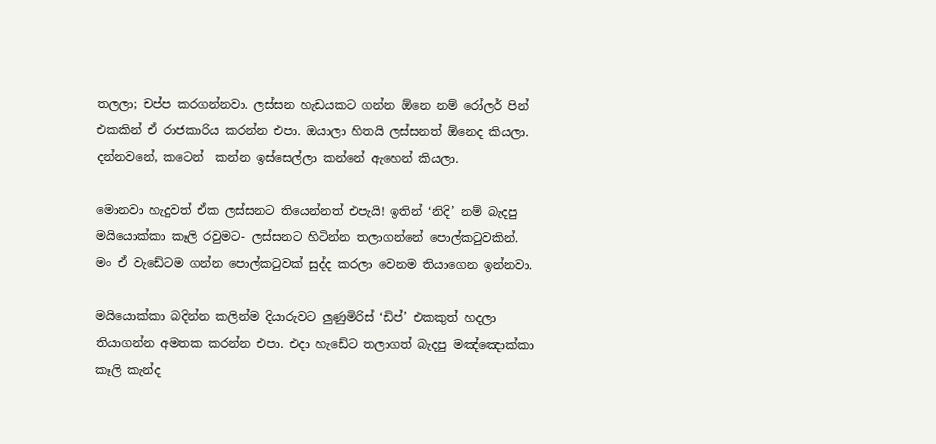තලලා; චප්ප කරගන්නවා. ලස්සන හැඩයකට ගන්න ඕනෙ නම් රෝලර් පින් එකකින් ඒ රාජකාරිය කරන්න එපා. ඔයාලා හිතයි ලස්සනත් ඕනෙද කියලා. දන්නවනේ, කටෙන්  කන්න ඉස්සෙල්ලා කන්නේ ඇහෙන් කියලා.

මොනවා හැදුවත් ඒක ලස්සනට තියෙන්නත් එපැයි! ඉතින් ‘නිදි’ නම් බැදපු මයියොක්කා කෑලි රවුමට- ලස්සනට හිටින්න තලාගන්නේ පොල්කටුවකින්. මං ඒ වැඩේටම ගන්න පොල්කටුවක් සුද්ද කරලා වෙනම තියාගෙන ඉන්නවා.

මයියොක්කා බදින්න කලින්ම දියාරුවට ලුණුමිරිස් ‘ඩිප්’ එකකුත් හදලා තියාගන්න අමතක කරන්න එපා. එදා හැඩේට තලාගත් බැදපු මඤ්ඤොක්කා කෑලි කැන්ද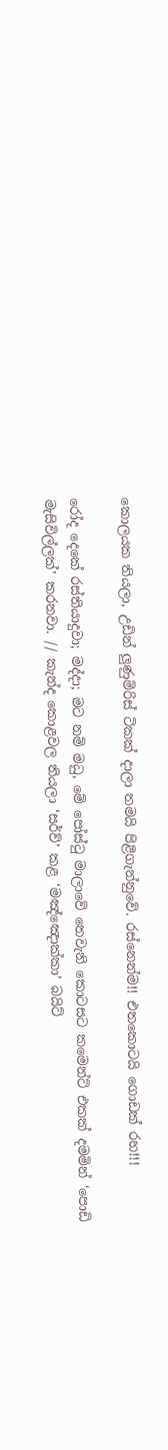කොලයක තියලා, උඩින් ලුණුමිරිස් ටිකක් දාලා තමයි පිළිගැන්නුවේ. රස්නෙන්ම!! එතකොටයි ගොඩක් රහ!!!

රෝද දෙකේ රස්තියාදුවා; මද්දා; මට නම් මධු, මේ පෝස්ටු මාලාවේ තෙවැනි කොටසට කමෙන්ට් එකක් දමමින් ‘පොඩි මැසිවිල්ලක්’ කරනවා. // කැන්ද කොළවල තියලා ‘සර්ව්’ කළ ‘මඤ්ඤොක්කා’ බයිට්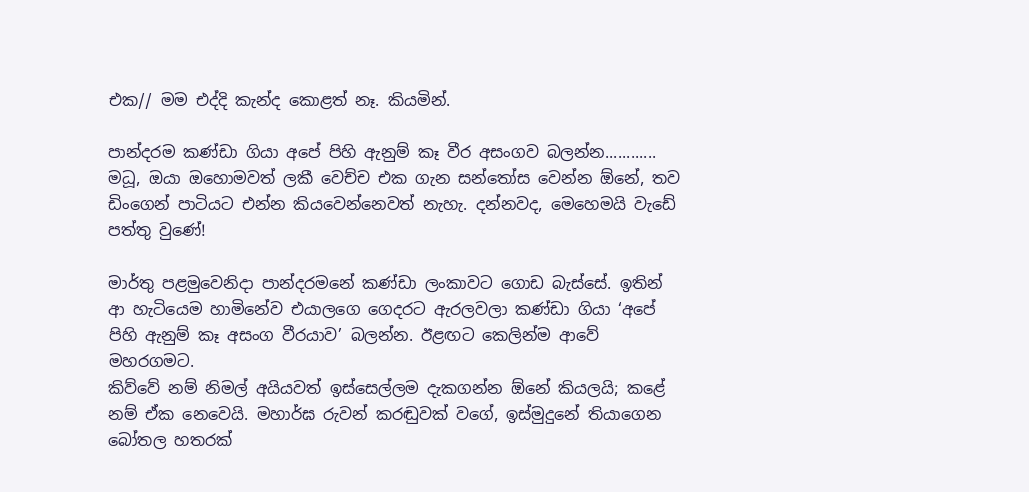එක// මම එද්දි කැන්ද කොළත් නෑ. කියමින්.

පාන්දරම කණ්ඩා ගියා අපේ පිහි ඇනුම් කෑ වීර අසංගව බලන්න............
මධූ, ඔයා ඔහොමවත් ලකී වෙච්ච එක ගැන සන්තෝස වෙන්න ඕනේ, තව ඩිංගෙන් පාටියට එන්න කියවෙන්නෙවත් නැහැ. දන්නවද, මෙහෙමයි වැඩේ පත්තු වුණේ!

මාර්තු පළමුවෙනිදා පාන්දරමනේ කණ්ඩා ලංකාවට ගොඩ බැස්සේ. ඉතින් ආ හැටියෙම හාමිනේව එයාලගෙ ගෙදරට ඇරලවලා කණ්ඩා ගියා ‘අපේ පිහි ඇනුම් කෑ අසංග වීරයාව’ බලන්න. ඊළඟට කෙලින්ම ආවේ මහරගමට.
කිව්වේ නම් නිමල් අයියවත් ඉස්සෙල්ලම දැකගන්න ඕනේ කියලයි; කළේ නම් ඒක නෙවෙයි. මහාර්ඝ රුවන් කරඬුවක් වගේ, ඉස්මුදුනේ තියාගෙන බෝතල හතරක්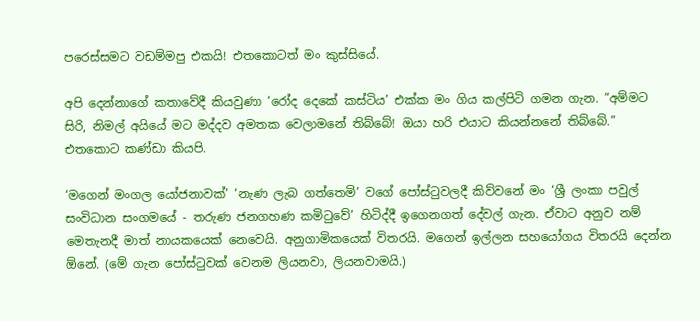පරෙස්සමට වඩම්මපු එකයි! එතකොටත් මං කුස්සියේ.

අපි දෙන්නාගේ කතාවේදී කියවුණා ‘රෝද දෙකේ කස්ටිය’ එක්ක මං ගිය කල්පිටි ගමන ගැන. “අම්මට සිරි, නිමල් අයියේ මට මද්දව අමතක වෙලාමනේ තිබ්බේ! ඔයා හරි එයාට කියන්නනේ තිබ්බේ.” එතකොට කණ්ඩා කියපි.

‘මගෙන් මංගල යෝජනාවක්’ ‘නැණ ලැබ ගත්තෙමි’ වගේ පෝස්ටුවලදී කිව්වනේ මං ‘ශ්‍රී ලංකා පවුල් සංවිධාන සංගමයේ - තරුණ ජනගහණ කමිටුවේ’ හිටිද්දී ඉගෙනගත් දේවල් ගැන. ඒවාට අනුව නම් මෙතැනදී මාත් නායකයෙක් නෙවෙයි. අනුගාමිකයෙක් විතරයි. මගෙන් ඉල්ලන සහයෝගය විතරයි දෙන්න ඕනේ. (මේ ගැන පෝස්ටුවක් වෙනම ලියනවා, ලියනවාමයි.)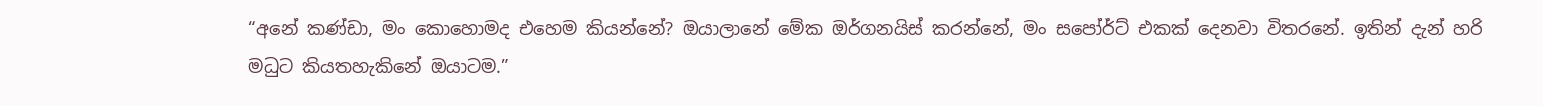“අනේ කණ්ඩා, මං කොහොමද එහෙම කියන්නේ? ඔයාලානේ මේක ඔර්ගනයිස් කරන්නේ, මං සපෝර්ට් එකක් දෙනවා විතරනේ. ඉතින් දැන් හරි මධුට කියතහැකිනේ ඔයාටම.”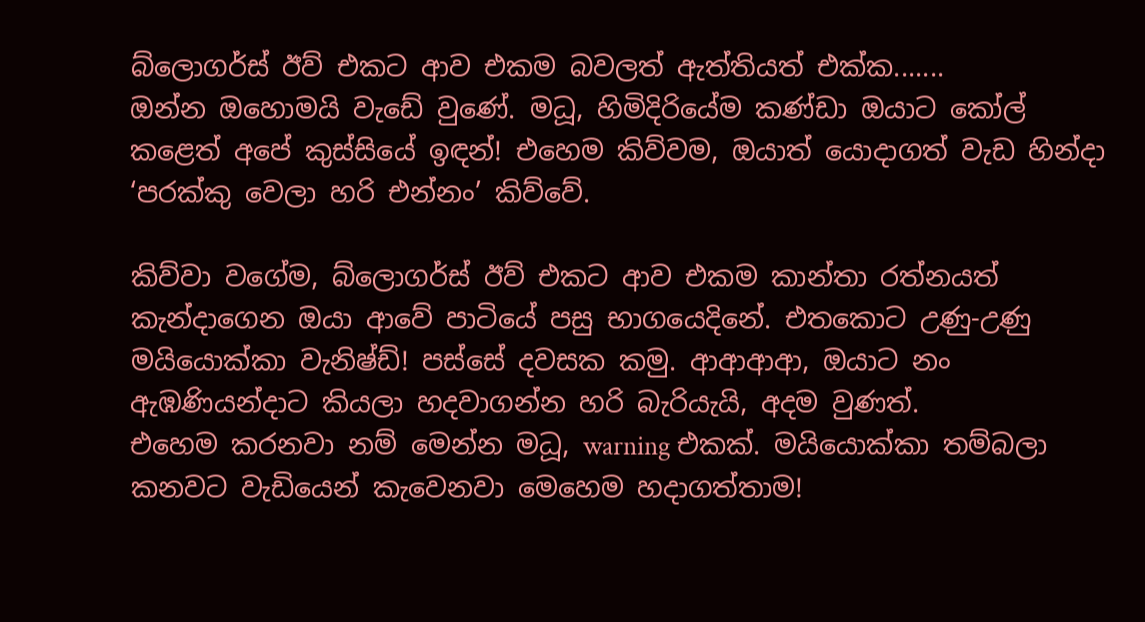බ්ලොගර්ස් ඊව් එකට ආව එකම බවලත් ඇත්තියත් එක්ක.......
ඔන්න ඔහොමයි වැඩේ වුණේ. මධූ, හිමිදිරියේම කණ්ඩා ඔයාට කෝල් කළෙත් අපේ කුස්සියේ ඉඳන්! එහෙම කිව්වම, ඔයාත් යොදාගත් වැඩ හින්දා ‘පරක්කු වෙලා හරි එන්නං’ කිව්වේ.

කිව්වා වගේම, බ්ලොගර්ස් ඊව් එකට ආව එකම කාන්තා රත්නයත් කැන්දාගෙන ඔයා ආවේ පාටියේ පසු භාගයෙදිනේ. එතකොට උණු-උණු මයියොක්කා වැනිෂ්ඩ්! පස්සේ දවසක කමු. ආආආආ, ඔයාට නං ඇඹණියන්දාට කියලා හදවාගන්න හරි බැරියැයි, අදම වුණත්.
එහෙම කරනවා නම් මෙන්න මධූ, warning එකක්. මයියොක්කා තම්බලා කනවට වැඩියෙන් කැවෙනවා මෙහෙම හදාගත්තාම!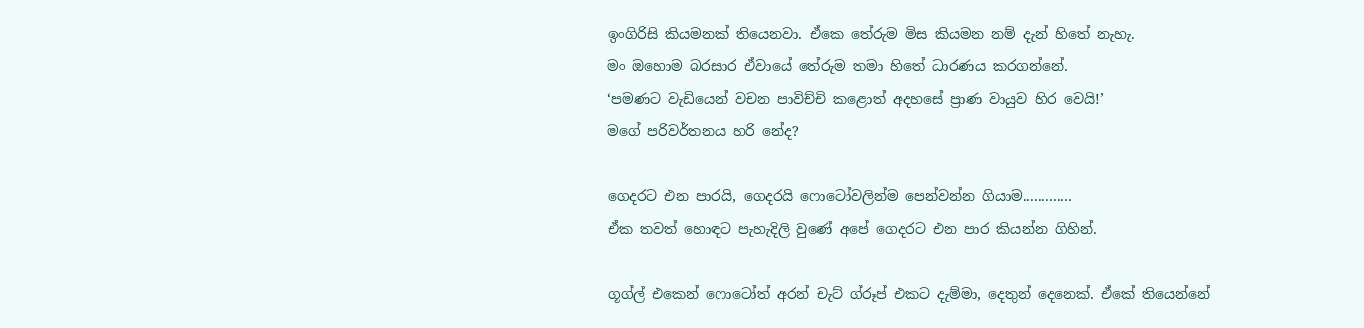ඉංගිරිසි කියමනක් තියෙනවා. ඒකෙ තේරුම මිස කියමන නම් දැන් හිතේ නැහැ.
මං ඔහොම බරසාර ඒවායේ තේරුම තමා හිතේ ධාරණය කරගන්නේ.
‘පමණට වැඩියෙන් වචන පාවිච්චි කළොත් අදහසේ ප්‍රාණ වායුව හිර වෙයි!’
මගේ පරිවර්තනය හරි නේද?

ගෙදරට එන පාරයි, ගෙදරයි ෆොටෝවලින්ම පෙන්වන්න ගියාම.............
ඒක තවත් හොඳට පැහැදිලි වුණේ අපේ ගෙදරට එන පාර කියන්න ගිහින්.

ගූග්ල් එකෙන් ෆොටෝත් අරන් චැට් ග්රූප් එකට දැම්මා, දෙතුන් දෙනෙක්. ඒකේ තියෙන්නේ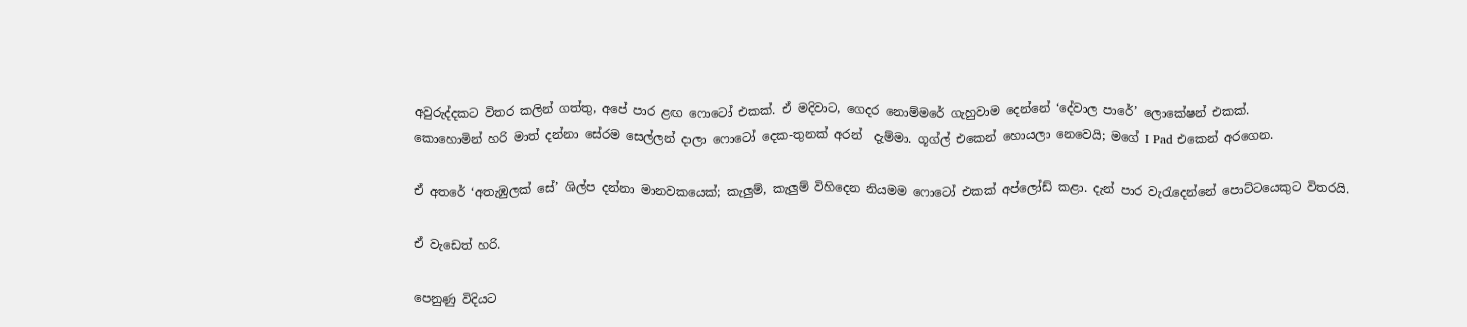අවුරුද්දකට විතර කලින් ගත්තු, අපේ පාර ළඟ ෆොටෝ එකක්. ඒ මදිවාට, ගෙදර නොම්මරේ ගැහුවාම දෙන්නේ ‘දේවාල පාරේ’ ලොකේෂන් එකක්.
කොහොමින් හරි මාත් දන්නා සේරම සෙල්ලන් දාලා ෆොටෝ දෙක-තුනක් අරන්  දැම්මා. ගූග්ල් එකෙන් හොයලා නෙවෙයි; මගේ I Pad එකෙන් අරගෙන.

ඒ අතරේ ‘අතැඹුලක් සේ’ ශිල්ප දන්නා මානවකයෙක්; කැලුම්, කැලුම් විහිදෙන නියමම ෆොටෝ එකක් අප්ලෝඩ් කළා. දැන් පාර වැරැදෙන්නේ පොට්ටයෙකුට විතරයි.

ඒ වැඩෙත් හරි.

පෙනුණු විදියට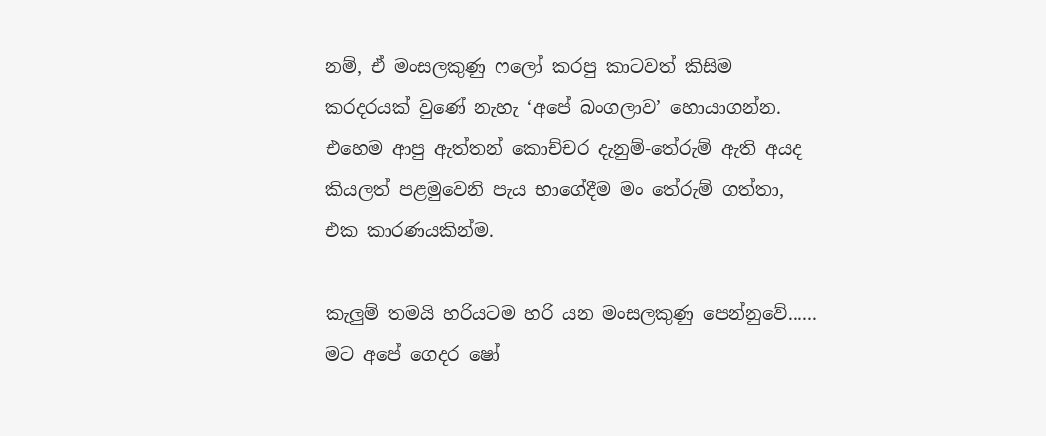නම්, ඒ මංසලකුණු ෆලෝ කරපු කාටවත් කිසිම කරදරයක් වුණේ නැහැ ‘අපේ බංගලාව’ හොයාගන්න. එහෙම ආපු ඇත්තන් කොච්චර දැනුම්-තේරුම් ඇති අයද කියලත් පළමුවෙනි පැය භාගේදීම මං තේරුම් ගත්තා, එක කාරණයකින්ම.

කැලුම් තමයි හරියටම හරි යන මංසලකුණු පෙන්නුවේ......
මට අපේ ගෙදර ෂෝ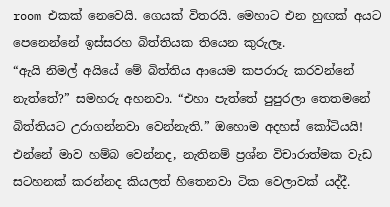room එකක් නෙවෙයි. ගෙයක් විතරයි. මෙහාට එන හුඟක් අයට පෙනෙන්නේ ඉස්සරහ බිත්තියක තියෙන කුරුලෑ.
“ඇයි නිමල් අයියේ මේ බිත්තිය ආයෙම කපරාරු කරවන්නේ නැත්තේ?” සමහරු අහනවා. “එහා පැත්තේ පුපුරලා තෙතමනේ බිත්තියට උරාගන්නවා වෙන්නැති.” ඔහොම අදහස් කෝටියයි! එන්නේ මාව හම්බ වෙන්නද, නැතිනම් ප්‍රශ්න විචාරාත්මක වැඩ සටහනක් කරන්නද කියලත් හිතෙනවා ටික වෙලාවක් යද්දී.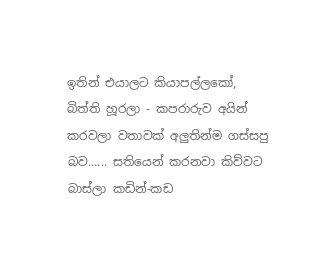ඉතින් එයාලට කියාපල්ලකෝ, බිත්ති හූරලා - කපරාරුව අයින් කරවලා වතාවක් අලුතින්ම ගස්සපු බව...... සතියෙන් කරනවා කිව්වට බාස්ලා කඩින්-කඩ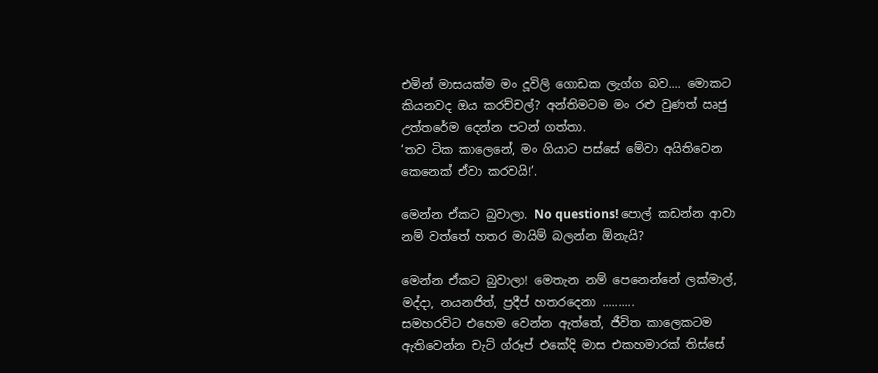එමින් මාසයක්ම මං දූවිලි ගොඩක ලැග්ග බව.... මොකට කියනවද ඔය කරච්චල්? අන්තිමටම මං රළු වුණත් ඍජු උත්තරේම දෙන්න පටන් ගත්තා.
‘තව ටික කාලෙනේ, මං ගියාට පස්සේ මේවා අයිතිවෙන කෙනෙක් ඒවා කරවයි!’.

මෙන්න ඒකට බුවාලා. No questions! පොල් කඩන්න ආවා නම් වත්තේ හතර මායිම් බලන්න ඕනැයි?

මෙන්න ඒකට බුවාලා! මෙතැන නම් පෙනෙන්නේ ලක්මාල්, මද්දා, නයනජිත්, ප්‍රදීප් හතරදෙනා ..........
සමහරවිට එහෙම වෙන්න ඇත්තේ, ජීවිත කාලෙකටම ඇතිවෙන්න චැට් ග්රූප් එකේදි මාස එකහමාරක් තිස්සේ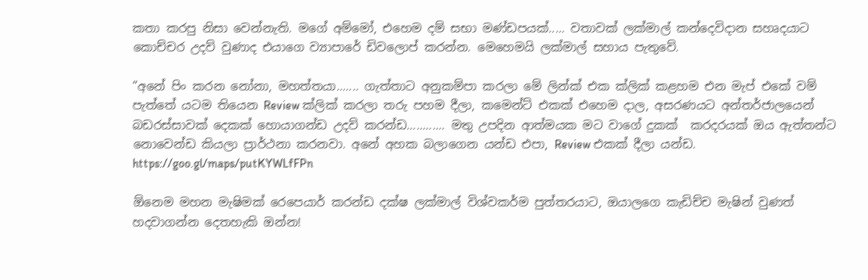කතා කරපු නිසා වෙන්නැති. මගේ අම්මෝ, එහෙම දම් සභා මණ්ඩපයක්..... වතාවක් ලක්මාල් කන්දෙවිදාන සහෘදයාට කොච්චර උදව් වුණාද එයාගෙ ව්‍යාපාරේ ඩිවලොප් කරන්න. මෙහෙමයි ලක්මාල් සහාය පැතුවේ.

“අනේ පිං කරන නෝනා, මහත්තයා....... ගැත්තාට අනුකම්පා කරලා මේ ලින්ක් එක ක්ලික් කළහම එන මැප් එකේ වම් පැත්තේ යටම තියෙන Review ක්ලික් කරලා තරු පහම දීලා, කමෙන්ට් එකක් එහෙම දාල, අසරණයට අන්තර්ජාලයෙන් බඩරස්සාවක් දෙකක් හොයාගන්ඩ උදව් කරන්ඩ............ මතු උපදින ආත්මයක මට වාගේ දුකක්  කරදරයක් ඔය ඇත්තන්ට නොවෙන්ඩ කියලා ප්‍රාර්ථනා කරනවා. අනේ අහක බලාගෙන යන්ඩ එපා, Review එකක් දීලා යන්ඩ. https://goo.gl/maps/putKYWLfFPn

ඕනෙම මහන මැෂිමක් රෙපෙයාර් කරන්ඩ දක්ෂ ලක්මාල් විශ්වකර්ම පුත්තරයාට, ඔයාලගෙ කැඩිච්ච මැෂින් වුණත් හදවාගන්න දෙතහැකි ඔන්න!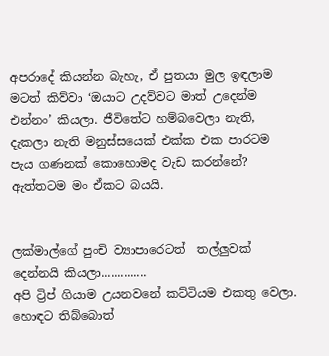අපරාදේ කියන්න බැහැ, ඒ පුතයා මුල ඉඳලාම මටත් කිව්වා ‘ඔයාට උදව්වට මාත් උදෙන්ම එන්නං’ කියලා. ජීවිතේට හම්බවෙලා නැති, දැකලා නැති මනුස්සයෙක් එක්ක එක පාරටම පැය ගණනක් කොහොමද වැඩ කරන්නේ? ඇත්තටම මං ඒකට බයයි.


ලක්මාල්ගේ පුංචි ව්‍යාපාරෙටත්  තල්ලුවක් දෙන්නයි කියලා..............
අපි ට්‍රිප් ගියාම උයනවනේ කට්ටියම එකතු වෙලා. හොඳට තිබ්බොත්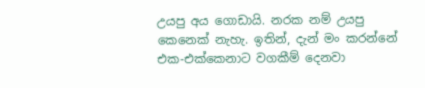උයපු අය ගොඩායි. නරක නම් උයපු කෙනෙක් නැහැ. ඉතින්, දැන් මං කරන්නේ එක-එක්කෙනාට වගකීම් දෙනවා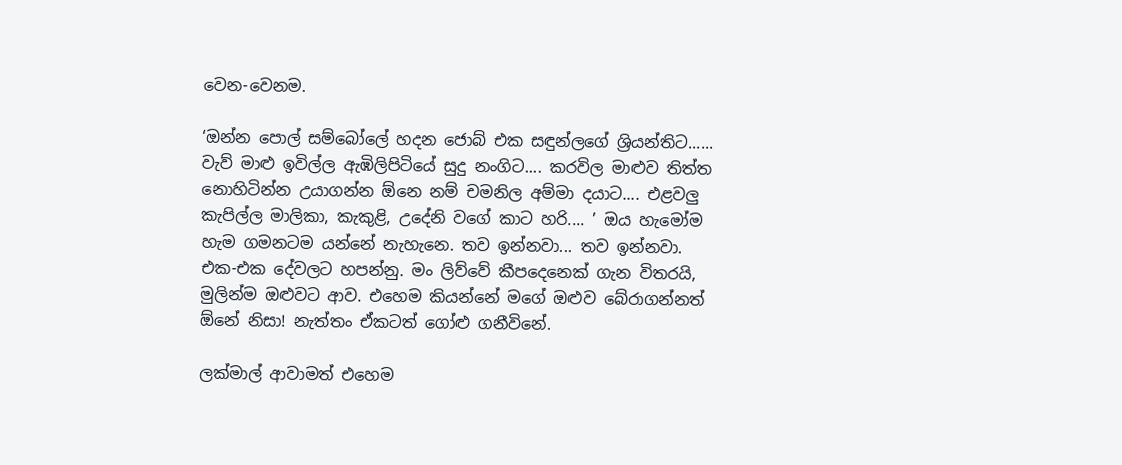වෙන-වෙනම.

‘ඔන්න පොල් සම්බෝලේ හදන ජොබ් එක සඳුන්ලගේ ශ්‍රියන්තිට...... වැව් මාළු ඉවිල්ල ඇඹිලිපිටියේ සුදු නංගිට.... කරවිල මාළුව තිත්ත නොහිටින්න උයාගන්න ඕනෙ නම් චමනිල අම්මා දයාට.... එළවලු කැපිල්ල මාලිකා, කැකුළි, උදේනි වගේ කාට හරි.... ’ ඔය හැමෝම හැම ගමනටම යන්නේ නැහැනෙ. තව ඉන්නවා... තව ඉන්නවා.
එක-එක දේවලට හපන්නු. මං ලිව්වේ කීපදෙනෙක් ගැන විතරයි, මුලින්ම ඔළුවට ආව. එහෙම කියන්නේ මගේ ඔළුව බේරාගන්නත් ඕනේ නිසා! නැත්තං ඒකටත් ගෝළු ගනීවිනේ.

ලක්මාල් ආවාමත් එහෙම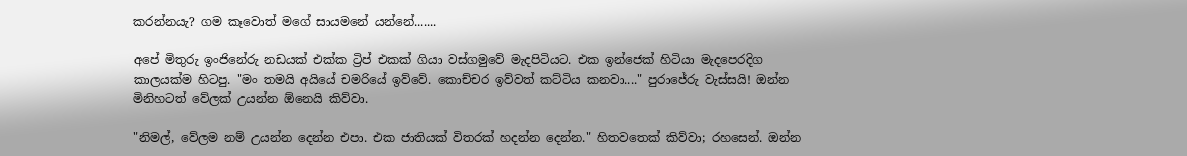කරන්නයැ? ගම කෑවොත් මගේ සායමනේ යන්නේ.......

අපේ මිතුරු ඉංජිනේරු නඩයක් එක්ක ට්‍රිප් එකක් ගියා වස්ගමුවේ මැදපිටියට. එක ඉන්ජෙක් හිටියා මැදපෙරදිග කාලයක්ම හිටපු. "මං තමයි අයියේ චමරියේ ඉව්වේ. කොච්චර ඉව්වත් කට්ටිය කනවා...." පුරාජේරු වැස්සයි! ඔන්න මිනිහටත් වේලක් උයන්න ඕනෙයි කිව්වා.

"නිමල්, වේලම නම් උයන්න දෙන්න එපා. එක ජාතියක් විතරක් හදන්න දෙන්න." හිතවතෙක් කිව්වා; රහසෙන්. ඔන්න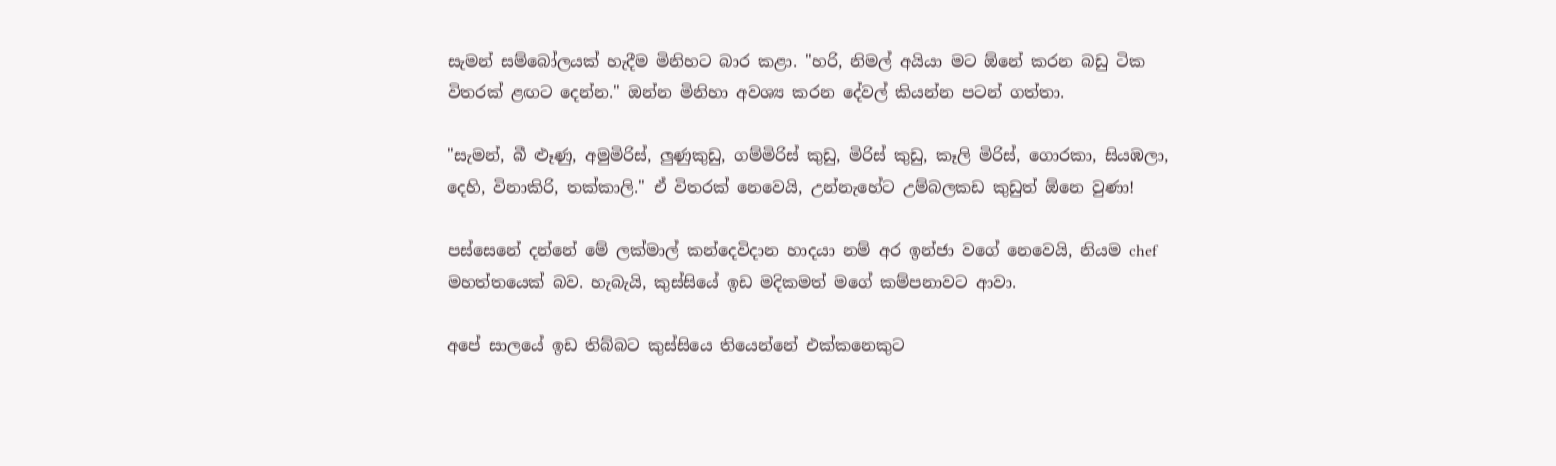සැමන් සම්බෝලයක් හැදීම මිනිහට බාර කළා. "හරි, නිමල් අයියා මට ඕනේ කරන බඩු ටික විතරක් ළඟට දෙන්න." ඔන්න මිනිහා අවශ්‍ය කරන දේවල් කියන්න පටන් ගත්තා.

"සැමන්, බී ළූණු, අමුමිරිස්, ලුණුකුඩු, ගම්මිරිස් කුඩු, මිරිස් කුඩු, කෑලි මිරිස්, ගොරකා, සියඹලා, දෙහි, විනාකිරි, තක්කාලි." ඒ විතරක් නෙවෙයි, උන්නැහේට උම්බලකඩ කුඩුත් ඕනෙ වුණා!

පස්සෙනේ දන්නේ මේ ලක්මාල් කන්දෙවිදාන හාදයා නම් අර ඉන්ජා වගේ නෙවෙයි, නියම chef මහත්තයෙක් බව. හැබැයි, කුස්සියේ ඉඩ මදිකමත් මගේ කම්පනාවට ආවා.

අපේ සාලයේ ඉඩ තිබ්බට කුස්සියෙ තියෙන්නේ එක්කනෙකුට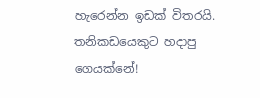හැරෙන්න ඉඩක් විතරයි. තනිකඩයෙකුට හදාපු ගෙයක්නේ!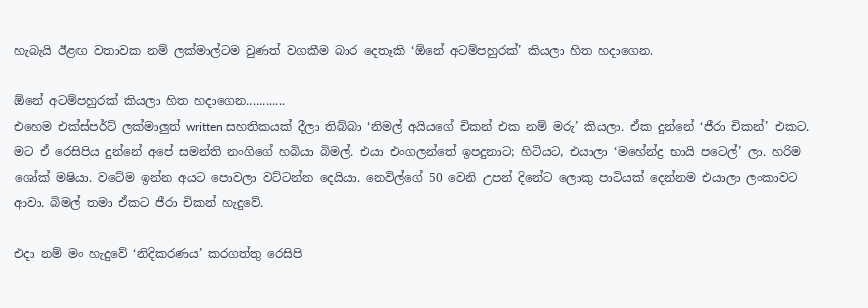හැබැයි ඊළඟ වතාවක නම් ලක්මාල්ටම වුණත් වගකීම බාර දෙතෑකි ‘ඕනේ අටම්පහුරක්’ කියලා හිත හදාගෙන.

ඕනේ අටම්පහුරක් කියලා හිත හදාගෙන............
එහෙම එක්ස්පර්ට් ලක්මාලුත් written සහතිකයක් දීලා තිබ්බා ‘නිමල් අයියගේ චිකන් එක නම් මරු’ කියලා. ඒක දුන්නේ ‘ජීරා චිකන්’ එකට. මට ඒ රෙසිපිය දුන්නේ අපේ සමන්ති නංගිගේ හබියා බිමල්. එයා එංගලන්තේ ඉපදුනාට; හිටියට, එයාලා ‘මහේන්ද්‍ර භායි පටෙල්’ ලා. හරිම ශෝක් මෂියා. වටේම ඉන්න අයට පොවලා වට්ටන්න දෙයියා. නෙවිල්ගේ 50 වෙනි උපන් දිනේට ලොකු පාටියක් දෙන්නම එයාලා ලංකාවට ආවා. බිමල් තමා ඒකට ජීරා චිකන් හැදුවේ.

එදා නම් මං හැදුවේ ‘නිදිකරණය’ කරගත්තු රෙසිපි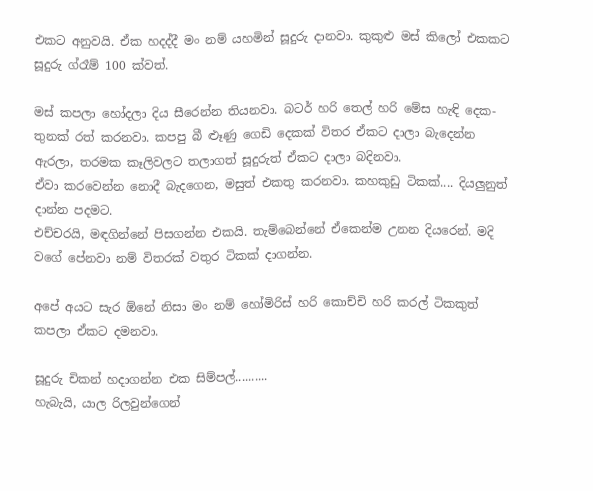එකට අනුවයි. ඒක හදද්දී මං නම් යහමින් සූදුරු දානවා. කුකුළු මස් කිලෝ එකකට සූදුරු ග්රෑම් 100 ක්වත්.

මස් කපලා හෝදලා දිය සීරෙන්න තියනවා. බටර් හරි තෙල් හරි මේස හැඳි දෙක-තුනක් රත් කරනවා. කපපු බී ළූණු ගෙඩි දෙකක් විතර ඒකට දාලා බැදෙන්න ඇරලා, තරමක කෑලිවලට තලාගත් සූදුරුත් ඒකට දාලා බදිනවා.
ඒවා කරවෙන්න නොදී බැදගෙන, මසුත් එකතු කරනවා. කහකුඩු ටිකක්.... දියලුනුත් දාන්න පදමට.
එච්චරයි, මඳගින්නේ පිසගන්න එකයි. තැම්බෙන්නේ ඒකෙන්ම උනන දියරෙන්. මදි වගේ පේනවා නම් විතරක් වතුර ටිකක් දාගන්න.

අපේ අයට සැර ඕනේ නිසා මං නම් හෝමිරිස් හරි කොච්චි හරි කරල් ටිකකුත් කපලා ඒකට දමනවා.

සූදුරු චිකන් හදාගන්න එක සිම්පල්..........
හැබැයි, යාල රිලවුන්ගෙන්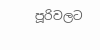පූරිවලට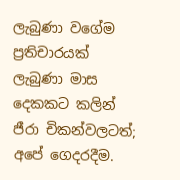ලැබුණා වගේම ප්‍රතිචාරයක් ලැබුණා මාස දෙකකට කලින් ජීරා චිකන්වලටත්; අපේ ගෙදරදීම.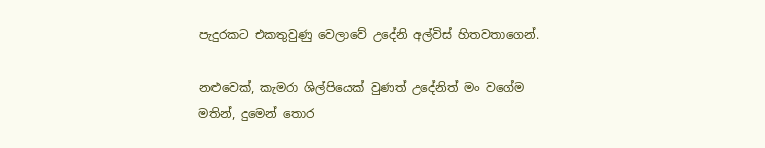පැදුරකට එකතුවුණු වෙලාවේ උදේනි අල්විස් හිතවතාගෙන්.

නළුවෙක්, කැමරා ශිල්පියෙක් වුණත් උදේනිත් මං වගේම මතින්, දුමෙන් තොර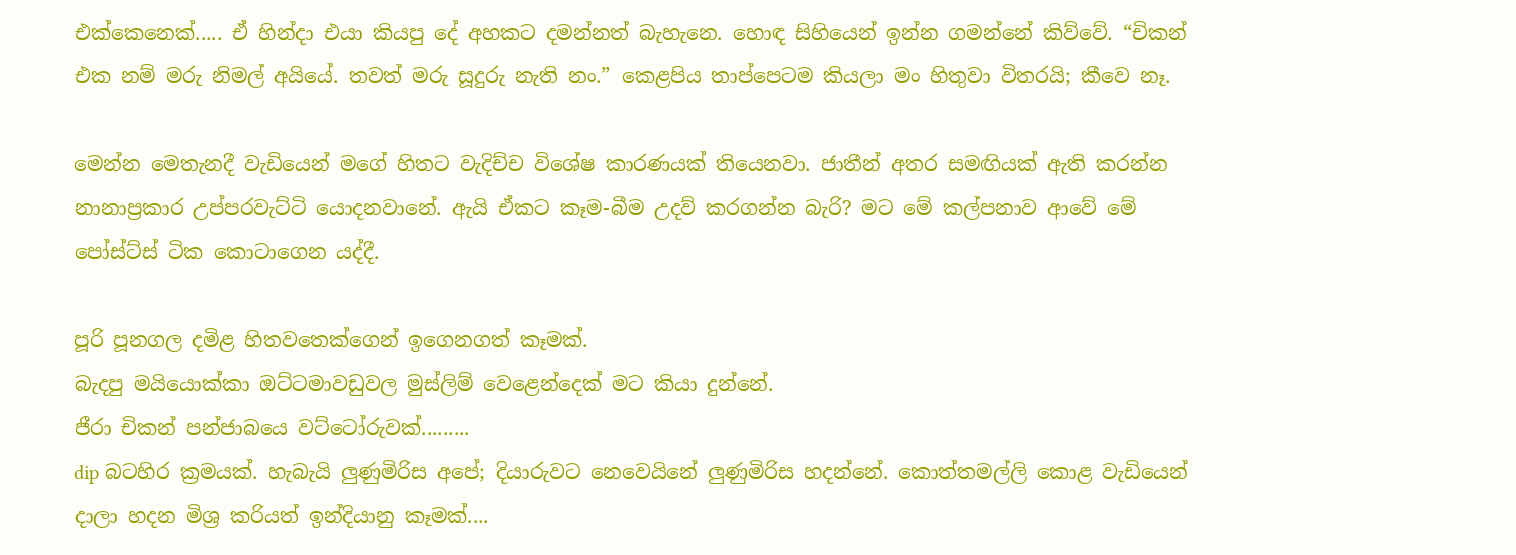එක්කෙනෙක්..... ඒ හින්දා එයා කියපු දේ අහකට දමන්නත් බැහැනෙ. හොඳ සිහියෙන් ඉන්න ගමන්නේ කිව්වේ. “චිකන් එක නම් මරු නිමල් අයියේ. තවත් මරු සූදුරු නැති නං.” කෙළපිය තාප්පෙටම කියලා මං හිතුවා විතරයි; කීවෙ නෑ.

මෙන්න මෙතැනදී වැඩියෙන් මගේ හිතට වැදිච්ච විශේෂ කාරණයක් තියෙනවා. ජාතීන් අතර සමඟියක් ඇති කරන්න නානාප්‍රකාර උප්පරවැට්ටි යොදනවානේ. ඇයි ඒකට කෑම-බීම උදව් කරගන්න බැරි? මට මේ කල්පනාව ආවේ මේ පෝස්ට්ස් ටික කොටාගෙන යද්දී.

පූරි පූනගල දමිළ හිතවතෙක්ගෙන් ඉගෙනගත් කෑමක්.
බැදපු මයියොක්කා ඔට්ටමාවඩුවල මුස්ලිම් වෙළෙන්දෙක් මට කියා දුන්නේ.
ජීරා චිකන් පන්ජාබයෙ වට්ටෝරුවක්.........
dip බටහිර ක්‍රමයක්. හැබැයි ලුණුමිරිස අපේ; දියාරුවට නෙවෙයිනේ ලුණුමිරිස හදන්නේ. කොත්තමල්ලි කොළ වැඩියෙන් දාලා හදන මිශ්‍ර කරියත් ඉන්දියානු කෑමක්....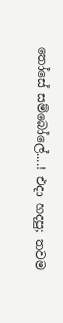තෝසේ සම්බෝලේ....! එදා හදපු; තවම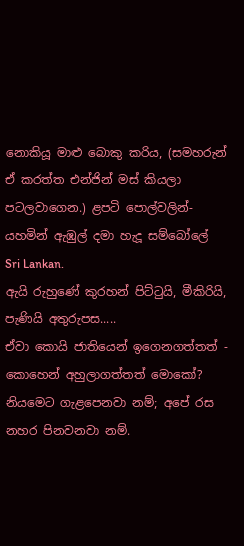නොකියූ මාළු බොකු කරිය, (සමහරුන් ඒ කරත්ත එන්ජින් මස් කියලා පටලවාගෙන.) ළපටි පොල්වලින්- යහමින් ඇඹුල් දමා හැදූ සම්බෝලේ Sri Lankan.
ඇයි රුහුණේ කුරහන් පිට්ටුයි, මීකිරියි, පැණියි අතුරුපස.....
ඒවා කොයි ජාතියෙන් ඉගෙනගත්තත් - කොහෙන් අහුලාගත්තත් මොකෝ? නියමෙට ගැළපෙනවා නම්; අපේ රස නහර පිනවනවා නම්.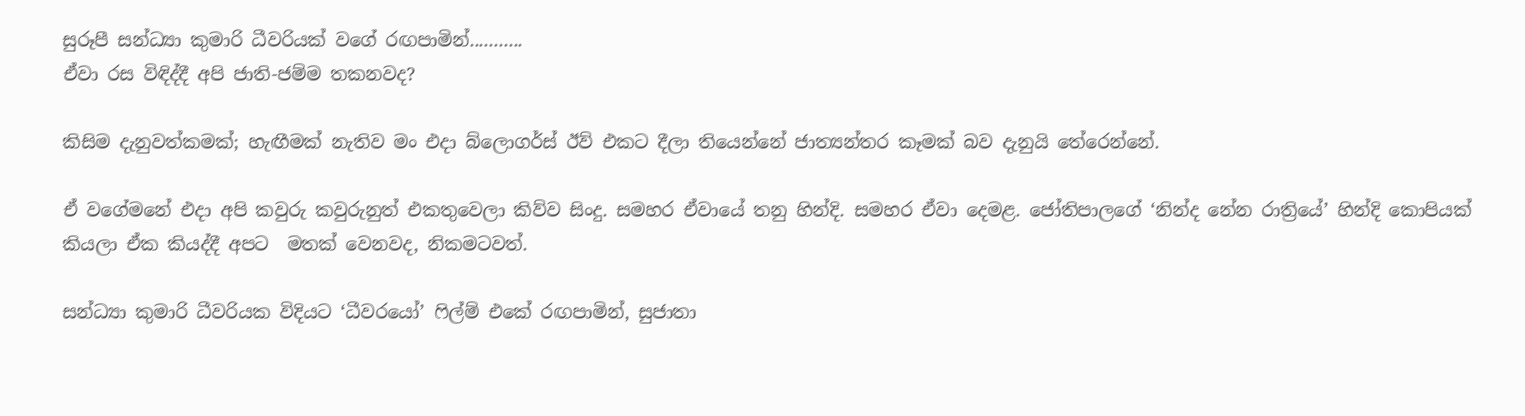සුරූපී සන්ධ්‍යා කුමාරි ධීවරියක් වගේ රඟපාමින්...........
ඒවා රස විඳිද්දී අපි ජාති-ජම්ම තකනවද?

කිසිම දැනුවත්කමක්; හැඟීමක් නැතිව මං එදා බ්ලොගර්ස් ඊව් එකට දීලා තියෙන්නේ ජාත්‍යන්තර කෑමක් බව දැනුයි තේරෙන්නේ.

ඒ වගේමනේ එදා අපි කවුරු කවුරුනුත් එකතුවෙලා කිව්ව සිංදු. සමහර ඒවායේ තනු හින්දි. සමහර ඒවා දෙමළ. ජෝතිපාලගේ ‘නින්ද නේන රාත්‍රියේ’ හින්දි කොපියක් කියලා ඒක කියද්දී අපට  මතක් වෙනවද, නිකමටවත්.

සන්ධ්‍යා කුමාරි ධීවරියක විදියට ‘ධීවරයෝ’ ෆිල්ම් එකේ රඟපාමින්, සුජාතා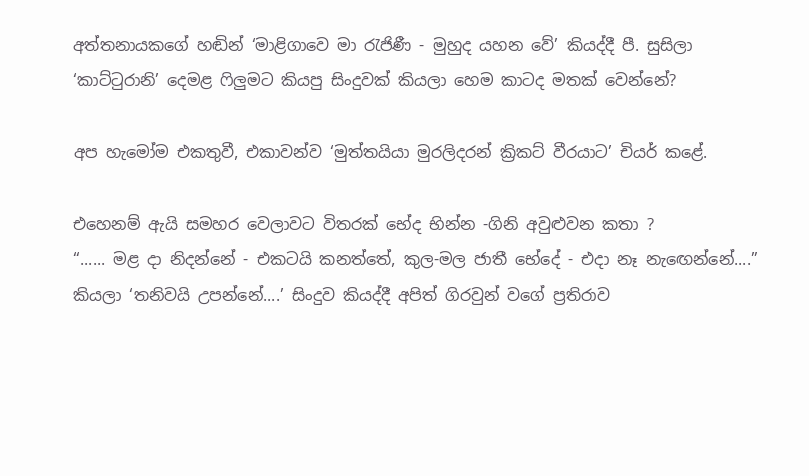අත්තනායකගේ හඬින් ‘මාළිගාවෙ මා රැජිණී - මුහුද යහන වේ’ කියද්දී පී. සුසිලා ‘කාට්ටුරානි’ දෙමළ ෆිලුමට කියපු සිංදුවක් කියලා හෙම කාටද මතක් වෙන්නේ?

අප හැමෝම එකතුවී, එකාවන්ව ‘මුත්තයියා මුරලිදරන් ක්‍රිකට් වීරයාට’ චියර් කළේ.

එහෙනම් ඇයි සමහර වෙලාවට විතරක් භේද භින්න -ගිනි අවුළුවන කතා ?
“...... මළ දා නිදන්නේ - එකටයි කනත්තේ, කුල-මල ජාතී භේදේ - එදා නෑ නැඟෙන්නේ....” කියලා ‘තනිවයි උපන්නේ....’ සිංදුව කියද්දී අපිත් ගිරවුන් වගේ ප්‍රතිරාව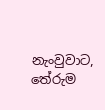නැංවුවාට, තේරුම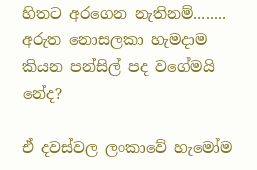හිතට අරගෙන නැතිනම්........ අරුත නොසලකා හැමදාම කියන පන්සිල් පද වගේමයි නේද?

ඒ දවස්වල ලංකාවේ හැමෝම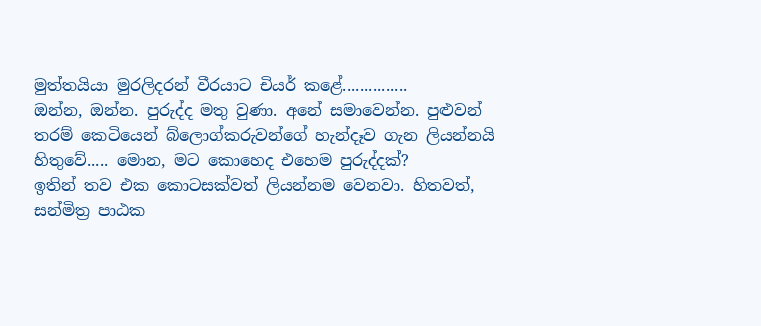මුත්තයියා මුරලිදරන් වීරයාට චියර් කළේ...............
ඔන්න, ඔන්න. පුරුද්ද මතු වුණා. අනේ සමාවෙන්න. පුළුවන් තරම් කෙටියෙන් බ්ලොග්කරුවන්ගේ හැන්දෑව ගැන ලියන්නයි හිතුවේ..... මොන, මට කොහෙද එහෙම පුරුද්දක්?
ඉතින් තව එක කොටසක්වත් ලියන්නම වෙනවා. හිතවත්, සන්මිත්‍ර පාඨක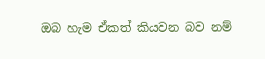ඔබ හැම ඒකත් කියවන බව නම්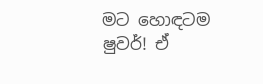මට හොඳටම ෂුවර්! ඒ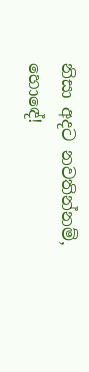නිසා අදට නවතින්නම්, හොඳේ!